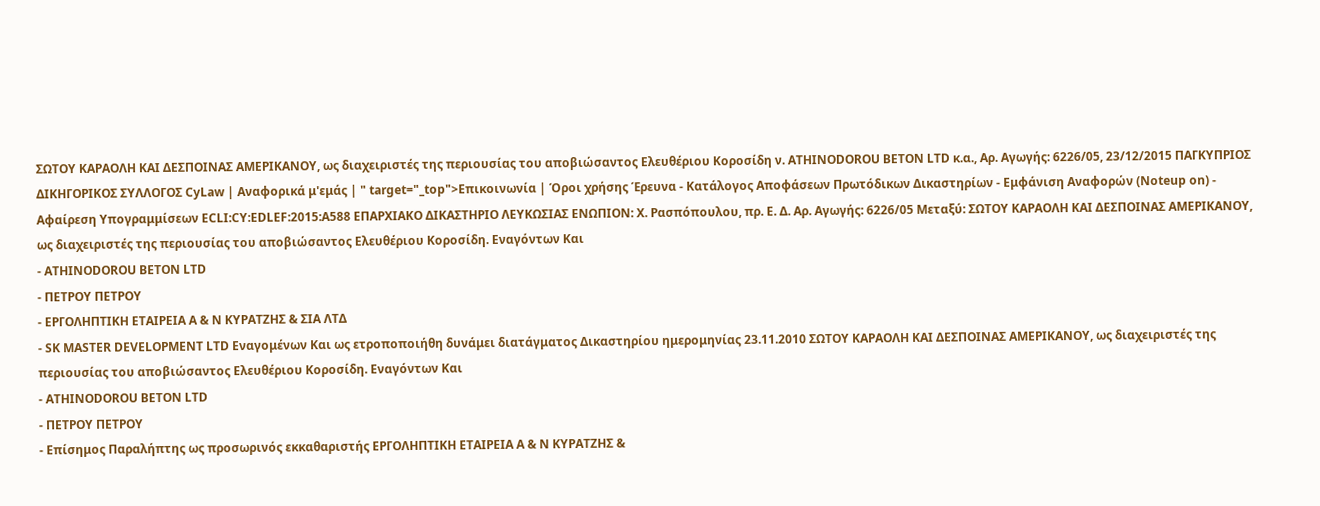ΣΩΤΟΥ ΚΑΡΑΟΛΗ ΚΑΙ ΔΕΣΠΟΙΝΑΣ ΑΜΕΡΙΚΑΝΟΥ, ως διαχειριστές της περιουσίας του αποβιώσαντος Ελευθέριου Κοροσίδη ν. ATHINODOROU ΒΕΤΟΝ LTD κ.α., Αρ. Αγωγής: 6226/05, 23/12/2015 ΠΑΓΚΥΠΡΙΟΣ ΔΙΚΗΓΟΡΙΚΟΣ ΣΥΛΛΟΓΟΣ CyLaw | Αναφορικά μ'εμάς | " target="_top">Επικοινωνία | Όροι χρήσης Έρευνα - Κατάλογος Αποφάσεων Πρωτόδικων Δικαστηρίων - Εμφάνιση Αναφορών (Noteup on) - Αφαίρεση Υπογραμμίσεων ECLI:CY:EDLEF:2015:A588 ΕΠΑΡΧΙΑΚΟ ΔΙΚΑΣΤΗΡΙΟ ΛΕΥΚΩΣΙΑΣ ΕΝΩΠΙΟΝ: Χ. Ρασπόπουλου, πρ. Ε. Δ. Αρ. Αγωγής: 6226/05 Μεταξύ: ΣΩΤΟΥ ΚΑΡΑΟΛΗ ΚΑΙ ΔΕΣΠΟΙΝΑΣ ΑΜΕΡΙΚΑΝΟΥ, ως διαχειριστές της περιουσίας του αποβιώσαντος Ελευθέριου Κοροσίδη. Εναγόντων Και
- ATHINODOROU ΒΕΤΟΝ LTD
- ΠΕΤΡΟΥ ΠΕΤΡΟΥ
- ΕΡΓΟΛΗΠΤΙΚΗ ΕΤΑΙΡΕΙΑ Α & Ν ΚΥΡΑΤΖΗΣ & ΣΙΑ ΛΤΔ
- SK MASTER DEVELOPMENT LTD Εναγομένων Και ως ετροποποιήθη δυνάμει διατάγματος Δικαστηρίου ημερομηνίας 23.11.2010 ΣΩΤΟΥ ΚΑΡΑΟΛΗ ΚΑΙ ΔΕΣΠΟΙΝΑΣ ΑΜΕΡΙΚΑΝΟΥ, ως διαχειριστές της περιουσίας του αποβιώσαντος Ελευθέριου Κοροσίδη. Εναγόντων Και
- ATHINODOROU ΒΕΤΟΝ LTD
- ΠΕΤΡΟΥ ΠΕΤΡΟΥ
- Επίσημος Παραλήπτης ως προσωρινός εκκαθαριστής ΕΡΓΟΛΗΠΤΙΚΗ ΕΤΑΙΡΕΙΑ Α & Ν ΚΥΡΑΤΖΗΣ &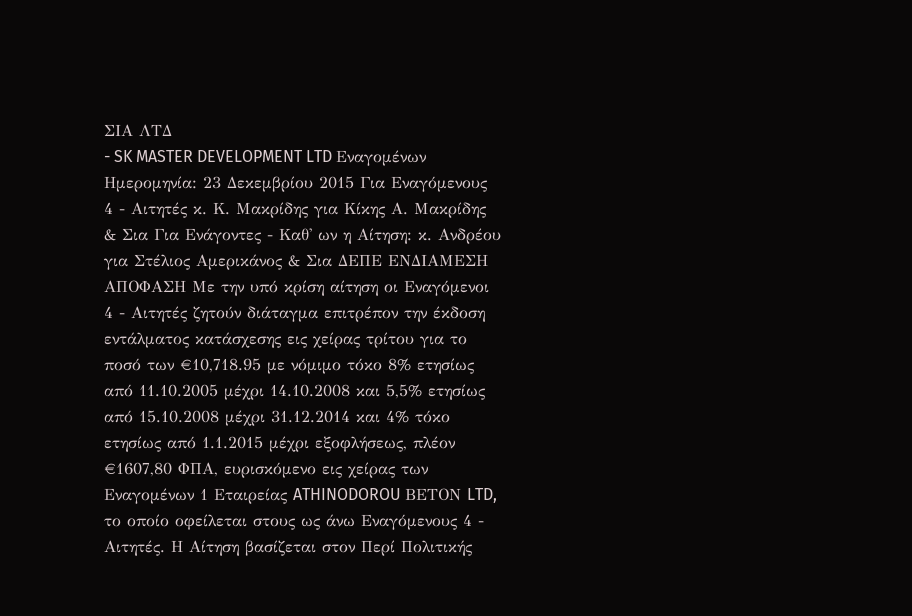ΣΙΑ ΛΤΔ
- SK MASTER DEVELOPMENT LTD Εναγομένων Ημερομηνία: 23 Δεκεμβρίου 2015 Για Εναγόμενους 4 - Αιτητές κ. Κ. Μακρίδης για Κίκης Α. Μακρίδης & Σια Για Ενάγοντες - Καθ' ων η Αίτηση: κ. Ανδρέου για Στέλιος Αμερικάνος & Σια ΔΕΠΕ ΕΝΔΙΑΜΕΣΗ ΑΠΟΦΑΣΗ Με την υπό κρίση αίτηση οι Εναγόμενοι 4 - Αιτητές ζητούν διάταγμα επιτρέπον την έκδοση εντάλματος κατάσχεσης εις χείρας τρίτου για το ποσό των €10,718.95 με νόμιμο τόκο 8% ετησίως από 11.10.2005 μέχρι 14.10.2008 και 5,5% ετησίως από 15.10.2008 μέχρι 31.12.2014 και 4% τόκο ετησίως από 1.1.2015 μέχρι εξοφλήσεως, πλέον €1607,80 ΦΠΑ, ευρισκόμενο εις χείρας των Εναγομένων 1 Εταιρείας ATHINODOROU ΒΕΤΟΝ LTD, το οποίο οφείλεται στους ως άνω Εναγόμενους 4 - Αιτητές. Η Αίτηση βασίζεται στον Περί Πολιτικής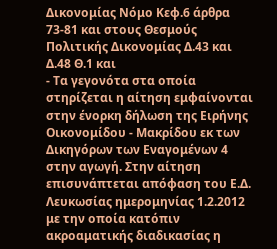Δικονομίας Νόμο Κεφ.6 άρθρα 73-81 και στους Θεσμούς Πολιτικής Δικονομίας Δ.43 και Δ.48 Θ.1 και
- Τα γεγονότα στα οποία στηρίζεται η αίτηση εμφαίνονται στην ένορκη δήλωση της Ειρήνης Οικονομίδου - Μακρίδου εκ των Δικηγόρων των Εναγομένων 4 στην αγωγή. Στην αίτηση επισυνάπτεται απόφαση του Ε.Δ. Λευκωσίας ημερομηνίας 1.2.2012 με την οποία κατόπιν ακροαματικής διαδικασίας η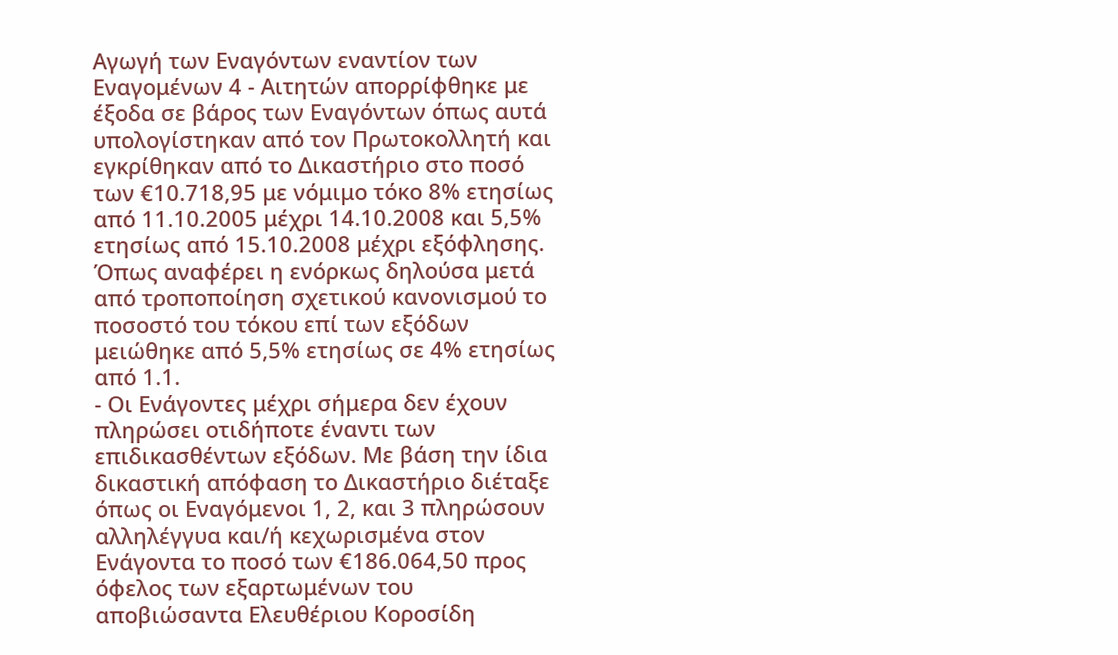Αγωγή των Εναγόντων εναντίον των Εναγομένων 4 - Αιτητών απορρίφθηκε με έξοδα σε βάρος των Εναγόντων όπως αυτά υπολογίστηκαν από τον Πρωτοκολλητή και εγκρίθηκαν από το Δικαστήριο στο ποσό των €10.718,95 με νόμιμο τόκο 8% ετησίως από 11.10.2005 μέχρι 14.10.2008 και 5,5% ετησίως από 15.10.2008 μέχρι εξόφλησης. Όπως αναφέρει η ενόρκως δηλούσα μετά από τροποποίηση σχετικού κανονισμού το ποσοστό του τόκου επί των εξόδων μειώθηκε από 5,5% ετησίως σε 4% ετησίως από 1.1.
- Οι Ενάγοντες μέχρι σήμερα δεν έχουν πληρώσει οτιδήποτε έναντι των επιδικασθέντων εξόδων. Με βάση την ίδια δικαστική απόφαση το Δικαστήριο διέταξε όπως οι Εναγόμενοι 1, 2, και 3 πληρώσουν αλληλέγγυα και/ή κεχωρισμένα στον Ενάγοντα το ποσό των €186.064,50 προς όφελος των εξαρτωμένων του αποβιώσαντα Ελευθέριου Κοροσίδη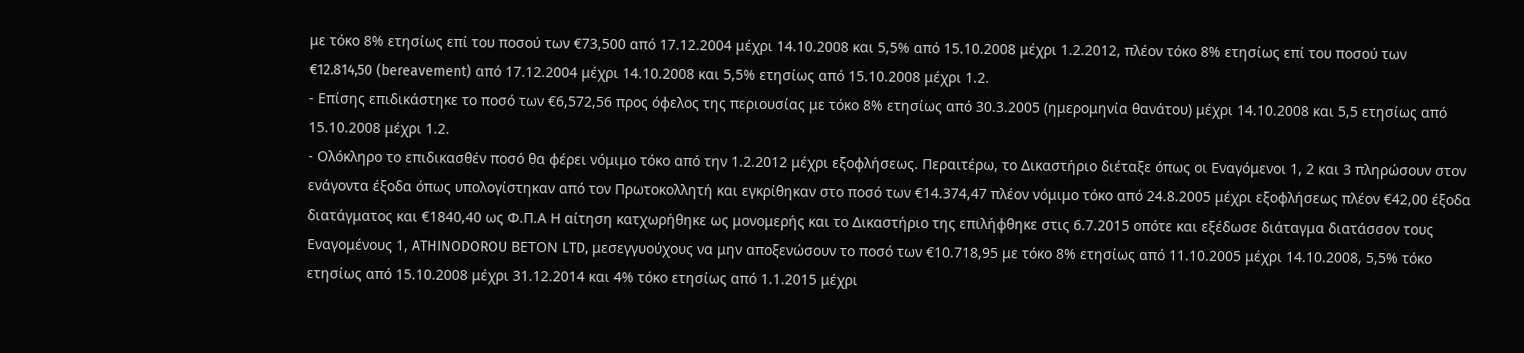με τόκο 8% ετησίως επί του ποσού των €73,500 από 17.12.2004 μέχρι 14.10.2008 και 5,5% από 15.10.2008 μέχρι 1.2.2012, πλέον τόκο 8% ετησίως επί του ποσού των €12.814,50 (bereavement) από 17.12.2004 μέχρι 14.10.2008 και 5,5% ετησίως από 15.10.2008 μέχρι 1.2.
- Επίσης επιδικάστηκε το ποσό των €6,572,56 προς όφελος της περιουσίας με τόκο 8% ετησίως από 30.3.2005 (ημερομηνία θανάτου) μέχρι 14.10.2008 και 5,5 ετησίως από 15.10.2008 μέχρι 1.2.
- Ολόκληρο το επιδικασθέν ποσό θα φέρει νόμιμο τόκο από την 1.2.2012 μέχρι εξοφλήσεως. Περαιτέρω, το Δικαστήριο διέταξε όπως οι Εναγόμενοι 1, 2 και 3 πληρώσουν στον ενάγοντα έξοδα όπως υπολογίστηκαν από τον Πρωτοκολλητή και εγκρίθηκαν στο ποσό των €14.374,47 πλέον νόμιμο τόκο από 24.8.2005 μέχρι εξοφλήσεως πλέον €42,00 έξοδα διατάγματος και €1840,40 ως Φ.Π.Α Η αίτηση κατχωρήθηκε ως μονομερής και το Δικαστήριο της επιλήφθηκε στις 6.7.2015 οπότε και εξέδωσε διάταγμα διατάσσον τους Εναγομένους 1, ATHINODOROU ΒΕΤΟΝ LTD, μεσεγγυούχους να μην αποξενώσουν το ποσό των €10.718,95 με τόκο 8% ετησίως από 11.10.2005 μέχρι 14.10.2008, 5,5% τόκο ετησίως από 15.10.2008 μέχρι 31.12.2014 και 4% τόκο ετησίως από 1.1.2015 μέχρι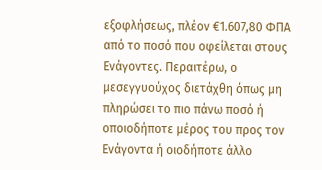εξοφλήσεως, πλέον €1.607,80 ΦΠΑ από το ποσό που οφείλεται στους Ενάγοντες. Περαιτέρω, ο μεσεγγυούχος διετάχθη όπως μη πληρώσει το πιο πάνω ποσό ή οποιοδήποτε μέρος του προς τον Ενάγοντα ή οιοδήποτε άλλο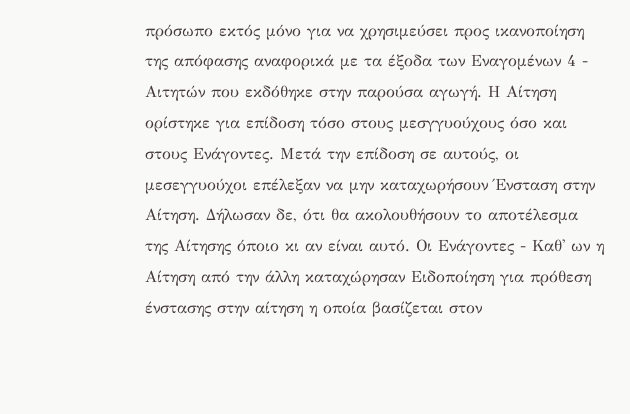πρόσωπο εκτός μόνο για να χρησιμεύσει προς ικανοποίηση της απόφασης αναφορικά με τα έξοδα των Εναγομένων 4 - Αιτητών που εκδόθηκε στην παρούσα αγωγή. Η Αίτηση ορίστηκε για επίδοση τόσο στους μεσγγυούχους όσο και στους Ενάγοντες. Μετά την επίδοση σε αυτούς, οι μεσεγγυούχοι επέλεξαν να μην καταχωρήσουν Ένσταση στην Αίτηση. Δήλωσαν δε, ότι θα ακολουθήσουν το αποτέλεσμα της Αίτησης όποιο κι αν είναι αυτό. Οι Ενάγοντες - Καθ' ων η Αίτηση από την άλλη καταχώρησαν Ειδοποίηση για πρόθεση ένστασης στην αίτηση η οποία βασίζεται στον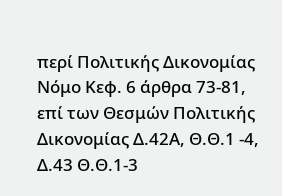περί Πολιτικής Δικονομίας Νόμο Κεφ. 6 άρθρα 73-81, επί των Θεσμών Πολιτικής Δικονομίας Δ.42Α, Θ.Θ.1 -4, Δ.43 Θ.Θ.1-3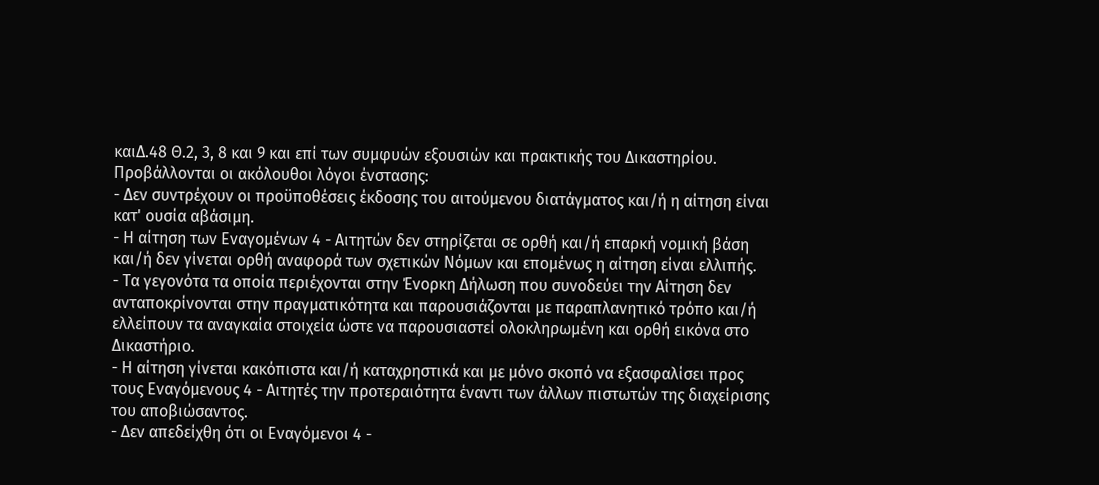καιΔ.48 Θ.2, 3, 8 και 9 και επί των συμφυών εξουσιών και πρακτικής του Δικαστηρίου. Προβάλλονται οι ακόλουθοι λόγοι ένστασης:
- Δεν συντρέχουν οι προϋποθέσεις έκδοσης του αιτούμενου διατάγματος και/ή η αίτηση είναι κατ' ουσία αβάσιμη.
- Η αίτηση των Εναγομένων 4 - Αιτητών δεν στηρίζεται σε ορθή και/ή επαρκή νομική βάση και/ή δεν γίνεται ορθή αναφορά των σχετικών Νόμων και επομένως η αίτηση είναι ελλιπής.
- Τα γεγονότα τα οποία περιέχονται στην Ένορκη Δήλωση που συνοδεύει την Αίτηση δεν ανταποκρίνονται στην πραγματικότητα και παρουσιάζονται με παραπλανητικό τρόπο και/ή ελλείπουν τα αναγκαία στοιχεία ώστε να παρουσιαστεί ολοκληρωμένη και ορθή εικόνα στο Δικαστήριο.
- Η αίτηση γίνεται κακόπιστα και/ή καταχρηστικά και με μόνο σκοπό να εξασφαλίσει προς τους Εναγόμενους 4 - Αιτητές την προτεραιότητα έναντι των άλλων πιστωτών της διαχείρισης του αποβιώσαντος.
- Δεν απεδείχθη ότι οι Εναγόμενοι 4 -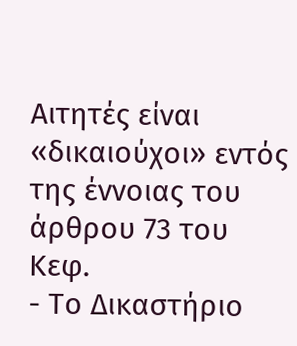Αιτητές είναι «δικαιούχοι» εντός της έννοιας του άρθρου 73 του Κεφ.
- Το Δικαστήριο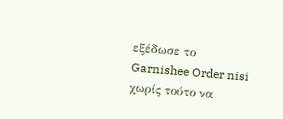εξέδωσε το Garnishee Order nisi χωρίς τούτο να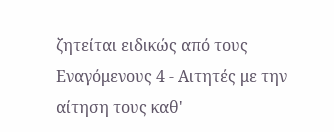ζητείται ειδικώς από τους Εναγόμενους 4 - Αιτητές με την αίτηση τους καθ'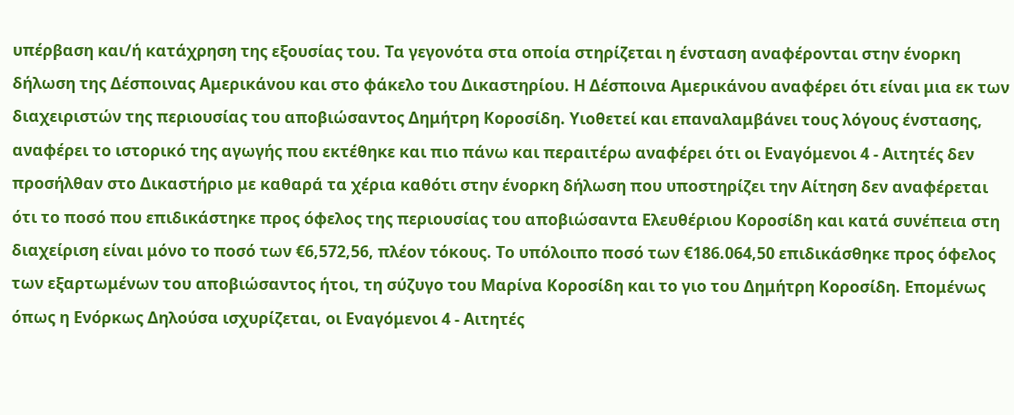υπέρβαση και/ή κατάχρηση της εξουσίας του. Τα γεγονότα στα οποία στηρίζεται η ένσταση αναφέρονται στην ένορκη δήλωση της Δέσποινας Αμερικάνου και στο φάκελο του Δικαστηρίου. Η Δέσποινα Αμερικάνου αναφέρει ότι είναι μια εκ των διαχειριστών της περιουσίας του αποβιώσαντος Δημήτρη Κοροσίδη. Υιοθετεί και επαναλαμβάνει τους λόγους ένστασης, αναφέρει το ιστορικό της αγωγής που εκτέθηκε και πιο πάνω και περαιτέρω αναφέρει ότι οι Εναγόμενοι 4 - Αιτητές δεν προσήλθαν στο Δικαστήριο με καθαρά τα χέρια καθότι στην ένορκη δήλωση που υποστηρίζει την Αίτηση δεν αναφέρεται ότι το ποσό που επιδικάστηκε προς όφελος της περιουσίας του αποβιώσαντα Ελευθέριου Κοροσίδη και κατά συνέπεια στη διαχείριση είναι μόνο το ποσό των €6,572,56, πλέον τόκους. Το υπόλοιπο ποσό των €186.064,50 επιδικάσθηκε προς όφελος των εξαρτωμένων του αποβιώσαντος ήτοι, τη σύζυγο του Μαρίνα Κοροσίδη και το γιο του Δημήτρη Κοροσίδη. Επομένως όπως η Ενόρκως Δηλούσα ισχυρίζεται, οι Εναγόμενοι 4 - Αιτητές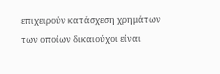επιχειρούν κατάσχεση χρημάτων των οποίων δικαιούχοι είναι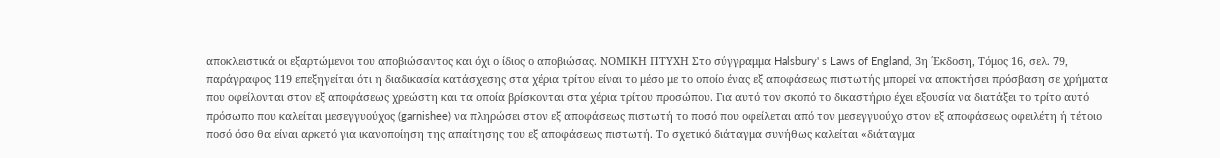αποκλειστικά οι εξαρτώμενοι του αποβιώσαντος και όχι ο ίδιος ο αποβιώσας. ΝΟΜΙΚΗ ΠΤΥΧΗ Στο σύγγραμμα Halsbury' s Laws of England, 3η ΄Εκδοση, Τόμος 16, σελ. 79, παράγραφος 119 επεξηγείται ότι η διαδικασία κατάσχεσης στα χέρια τρίτου είναι το μέσο με το οποίο ένας εξ αποφάσεως πιστωτής μπορεί να αποκτήσει πρόσβαση σε χρήματα που οφείλονται στον εξ αποφάσεως χρεώστη και τα οποία βρίσκονται στα χέρια τρίτου προσώπου. Για αυτό τον σκοπό το δικαστήριο έχει εξουσία να διατάξει το τρίτο αυτό πρόσωπο που καλείται μεσεγγυούχος (garnishee) να πληρώσει στον εξ αποφάσεως πιστωτή το ποσό που οφείλεται από τον μεσεγγυούχο στον εξ αποφάσεως οφειλέτη ή τέτοιο ποσό όσο θα είναι αρκετό για ικανοποίηση της απαίτησης του εξ αποφάσεως πιστωτή. Το σχετικό διάταγμα συνήθως καλείται «διάταγμα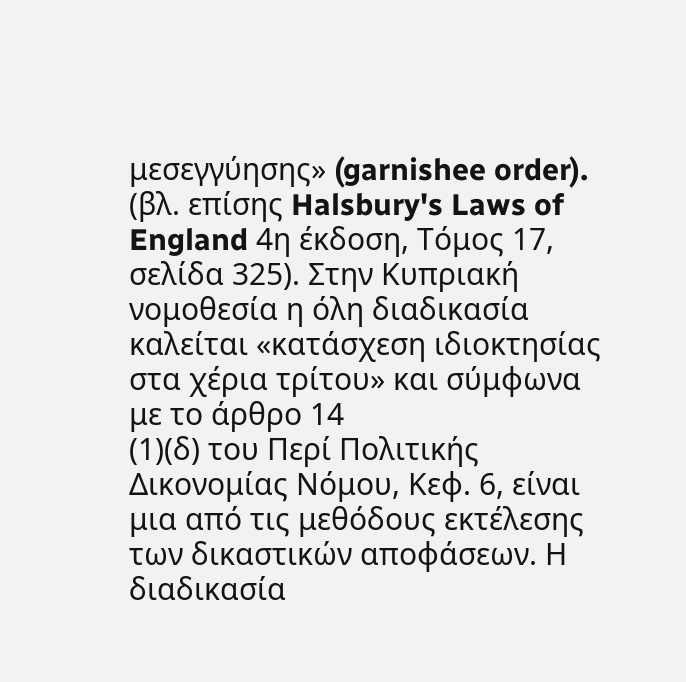μεσεγγύησης» (garnishee order). (βλ. επίσης Halsbury's Laws of England 4η έκδοση, Τόμος 17, σελίδα 325). Στην Κυπριακή νομοθεσία η όλη διαδικασία καλείται «κατάσχεση ιδιοκτησίας στα χέρια τρίτου» και σύμφωνα με το άρθρο 14
(1)(δ) του Περί Πολιτικής Δικονομίας Νόμου, Κεφ. 6, είναι μια από τις μεθόδους εκτέλεσης των δικαστικών αποφάσεων. Η διαδικασία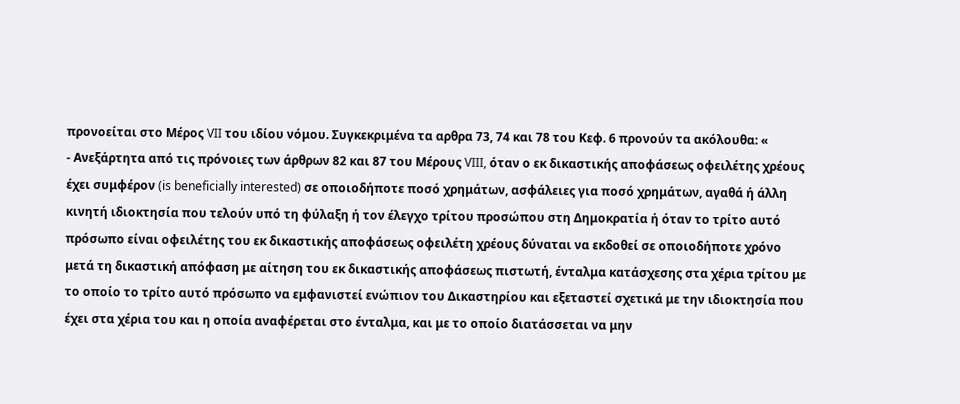προνοείται στο Μέρος VII του ιδίου νόμου. Συγκεκριμένα τα αρθρα 73, 74 και 78 του Κεφ. 6 προνούν τα ακόλουθα: «
- Ανεξάρτητα από τις πρόνοιες των άρθρων 82 και 87 του Μέρους VIII, όταν ο εκ δικαστικής αποφάσεως οφειλέτης χρέους έχει συμφέρον (is beneficially interested) σε οποιοδήποτε ποσό χρημάτων, ασφάλειες για ποσό χρημάτων, αγαθά ή άλλη κινητή ιδιοκτησία που τελούν υπό τη φύλαξη ή τον έλεγχο τρίτου προσώπου στη Δημοκρατία ή όταν το τρίτο αυτό πρόσωπο είναι οφειλέτης του εκ δικαστικής αποφάσεως οφειλέτη χρέους δύναται να εκδοθεί σε οποιοδήποτε χρόνο μετά τη δικαστική απόφαση με αίτηση του εκ δικαστικής αποφάσεως πιστωτή, ένταλμα κατάσχεσης στα χέρια τρίτου με το οποίο το τρίτο αυτό πρόσωπο να εμφανιστεί ενώπιον του Δικαστηρίου και εξεταστεί σχετικά με την ιδιοκτησία που έχει στα χέρια του και η οποία αναφέρεται στο ένταλμα, και με το οποίο διατάσσεται να μην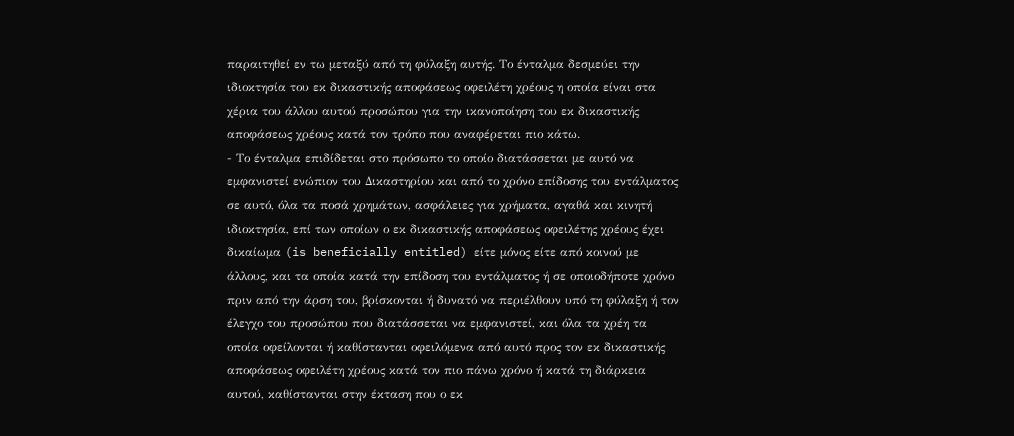παραιτηθεί εν τω μεταξύ από τη φύλαξη αυτής. Το ένταλμα δεσμεύει την ιδιοκτησία του εκ δικαστικής αποφάσεως οφειλέτη χρέους η οποία είναι στα χέρια του άλλου αυτού προσώπου για την ικανοποίηση του εκ δικαστικής αποφάσεως χρέους κατά τον τρόπο που αναφέρεται πιο κάτω.
- Το ένταλμα επιδίδεται στο πρόσωπο το οποίο διατάσσεται με αυτό να εμφανιστεί ενώπιον του Δικαστηρίου και από το χρόνο επίδοσης του εντάλματος σε αυτό, όλα τα ποσά χρημάτων, ασφάλειες για χρήματα, αγαθά και κινητή ιδιοκτησία, επί των οποίων ο εκ δικαστικής αποφάσεως οφειλέτης χρέους έχει δικαίωμα (is beneficially entitled) είτε μόνος είτε από κοινού με άλλους, και τα οποία κατά την επίδοση του εντάλματος ή σε οποιοδήποτε χρόνο πριν από την άρση του, βρίσκονται ή δυνατό να περιέλθουν υπό τη φύλαξη ή τον έλεγχο του προσώπου που διατάσσεται να εμφανιστεί, και όλα τα χρέη τα οποία οφείλονται ή καθίστανται οφειλόμενα από αυτό προς τον εκ δικαστικής αποφάσεως οφειλέτη χρέους κατά τον πιο πάνω χρόνο ή κατά τη διάρκεια αυτού, καθίστανται στην έκταση που ο εκ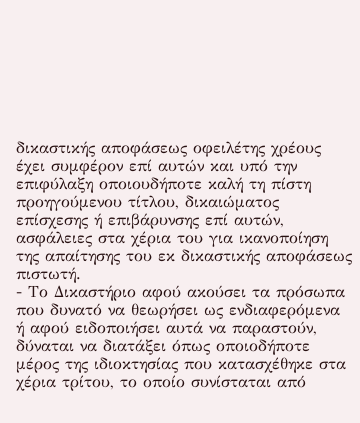δικαστικής αποφάσεως οφειλέτης χρέους έχει συμφέρον επί αυτών και υπό την επιφύλαξη οποιουδήποτε καλή τη πίστη προηγούμενου τίτλου, δικαιώματος επίσχεσης ή επιβάρυνσης επί αυτών, ασφάλειες στα χέρια του για ικανοποίηση της απαίτησης του εκ δικαστικής αποφάσεως πιστωτή.
- Το Δικαστήριο αφού ακούσει τα πρόσωπα που δυνατό να θεωρήσει ως ενδιαφερόμενα ή αφού ειδοποιήσει αυτά να παραστούν, δύναται να διατάξει όπως οποιοδήποτε μέρος της ιδιοκτησίας που κατασχέθηκε στα χέρια τρίτου, το οποίο συνίσταται από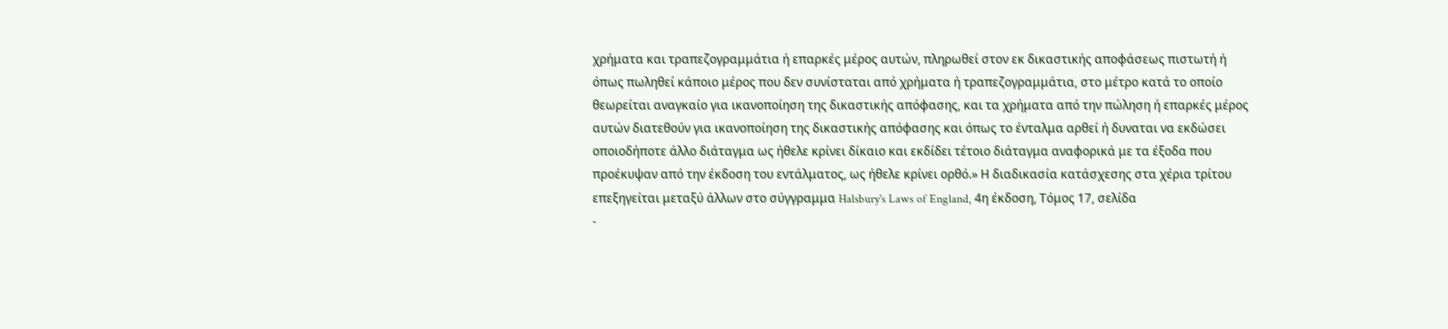χρήματα και τραπεζογραμμάτια ή επαρκές μέρος αυτών, πληρωθεί στον εκ δικαστικής αποφάσεως πιστωτή ή όπως πωληθεί κάποιο μέρος που δεν συνίσταται από χρήματα ή τραπεζογραμμάτια, στο μέτρο κατά το οποίο θεωρείται αναγκαίο για ικανοποίηση της δικαστικής απόφασης, και τα χρήματα από την πώληση ή επαρκές μέρος αυτών διατεθούν για ικανοποίηση της δικαστικής απόφασης και όπως το ένταλμα αρθεί ή δυναται να εκδώσει οποιοδήποτε άλλο διάταγμα ως ήθελε κρίνει δίκαιο και εκδίδει τέτοιο διάταγμα αναφορικά με τα έξοδα που προέκυψαν από την έκδοση του εντάλματος, ως ήθελε κρίνει ορθό.» Η διαδικασία κατάσχεσης στα χέρια τρίτου επεξηγείται μεταξύ άλλων στο σύγγραμμα Halsbury's Laws of England, 4η έκδοση, Τόμος 17, σελίδα
-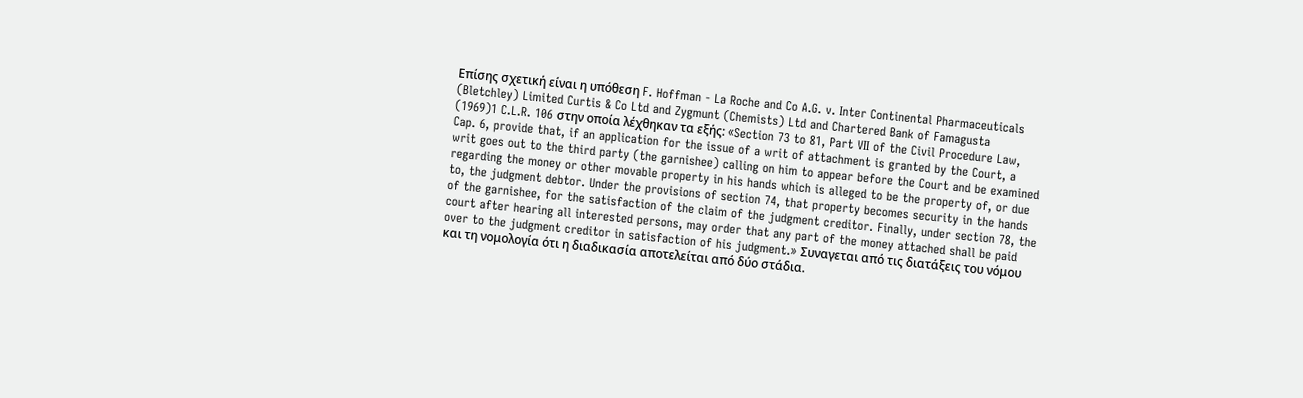Επίσης σχετική είναι η υπόθεση F. Hoffman - La Roche and Co A.G. v. Inter Continental Pharmaceuticals (Bletchley) Limited Curtis & Co Ltd and Zygmunt (Chemists) Ltd and Chartered Bank of Famagusta
(1969)1 C.L.R. 106 στην οποία λέχθηκαν τα εξής: «Section 73 to 81, Part VII of the Civil Procedure Law, Cap. 6, provide that, if an application for the issue of a writ of attachment is granted by the Court, a writ goes out to the third party (the garnishee) calling on him to appear before the Court and be examined regarding the money or other movable property in his hands which is alleged to be the property of, or due to, the judgment debtor. Under the provisions of section 74, that property becomes security in the hands of the garnishee, for the satisfaction of the claim of the judgment creditor. Finally, under section 78, the court after hearing all interested persons, may order that any part of the money attached shall be paid over to the judgment creditor in satisfaction of his judgment.» Συναγεται από τις διατάξεις του νόμου και τη νομολογία ότι η διαδικασία αποτελείται από δύο στάδια.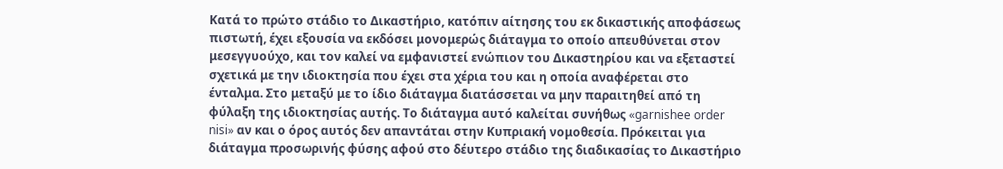Κατά το πρώτο στάδιο το Δικαστήριο, κατόπιν αίτησης του εκ δικαστικής αποφάσεως πιστωτή, έχει εξουσία να εκδόσει μονομερώς διάταγμα το οποίο απευθύνεται στον μεσεγγυούχο, και τον καλεί να εμφανιστεί ενώπιον του Δικαστηρίου και να εξεταστεί σχετικά με την ιδιοκτησία που έχει στα χέρια του και η οποία αναφέρεται στο ένταλμα. Στο μεταξύ με το ίδιο διάταγμα διατάσσεται να μην παραιτηθεί από τη φύλαξη της ιδιοκτησίας αυτής. Το διάταγμα αυτό καλείται συνήθως «garnishee order nisi» αν και ο όρος αυτός δεν απαντάται στην Κυπριακή νομοθεσία. Πρόκειται για διάταγμα προσωρινής φύσης αφού στο δέυτερο στάδιο της διαδικασίας το Δικαστήριο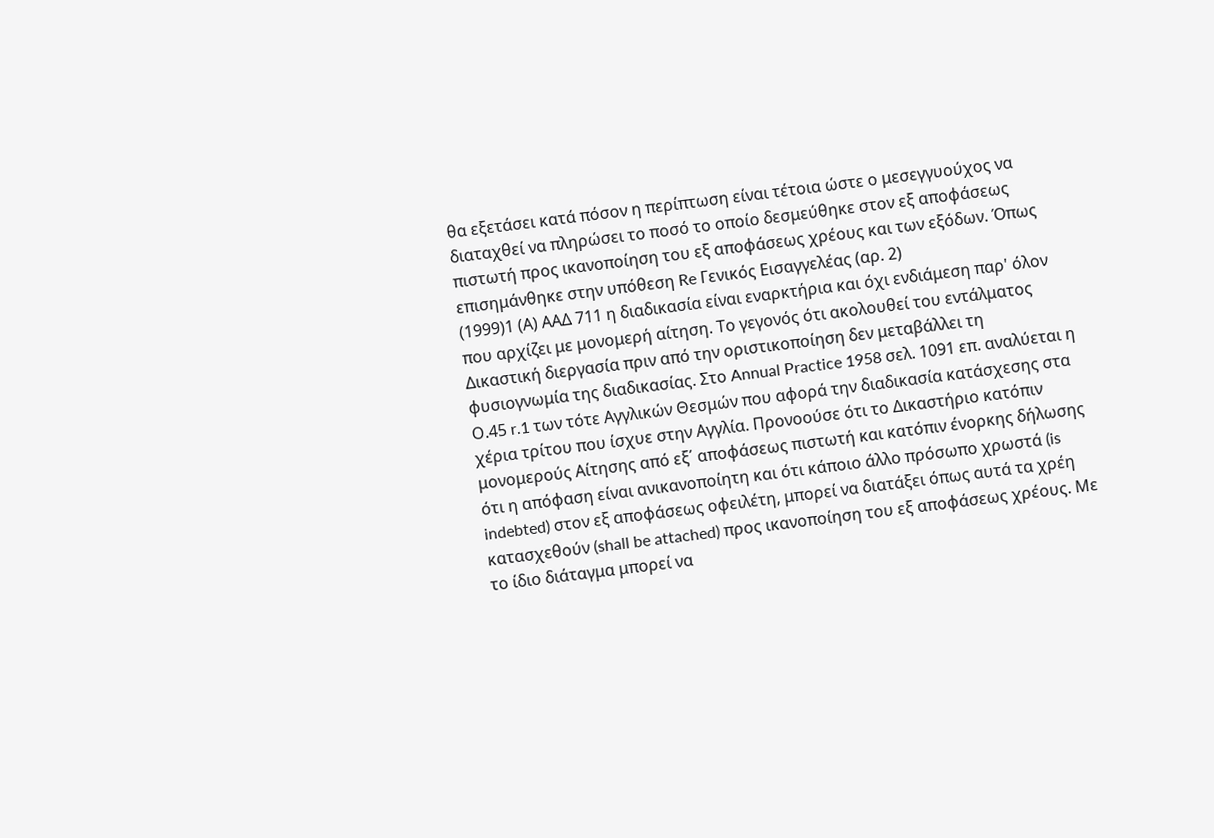θα εξετάσει κατά πόσον η περίπτωση είναι τέτοια ώστε ο μεσεγγυούχος να διαταχθεί να πληρώσει το ποσό το οποίο δεσμεύθηκε στον εξ αποφάσεως πιστωτή προς ικανοποίηση του εξ αποφάσεως χρέους και των εξόδων. Όπως επισημάνθηκε στην υπόθεση Re Γενικός Εισαγγελέας (αρ. 2)
(1999)1 (Α) ΑΑΔ 711 η διαδικασία είναι εναρκτήρια και όχι ενδιάμεση παρ' όλον που αρχίζει με μονομερή αίτηση. Το γεγονός ότι ακολουθεί του εντάλματος Δικαστική διεργασία πριν από την οριστικοποίηση δεν μεταβάλλει τη φυσιογνωμία της διαδικασίας. Στο Annual Practice 1958 σελ. 1091 επ. αναλύεται η Ο.45 r.1 των τότε Αγγλικών Θεσμών που αφορά την διαδικασία κατάσχεσης στα χέρια τρίτου που ίσχυε στην Αγγλία. Προνοούσε ότι το Δικαστήριο κατόπιν μονομερούς Αίτησης από εξ΄ αποφάσεως πιστωτή και κατόπιν ένορκης δήλωσης ότι η απόφαση είναι ανικανοποίητη και ότι κάποιο άλλο πρόσωπο χρωστά (is indebted) στον εξ αποφάσεως οφειλέτη, μπορεί να διατάξει όπως αυτά τα χρέη κατασχεθούν (shall be attached) προς ικανοποίηση του εξ αποφάσεως χρέους. Με το ίδιο διάταγμα μπορεί να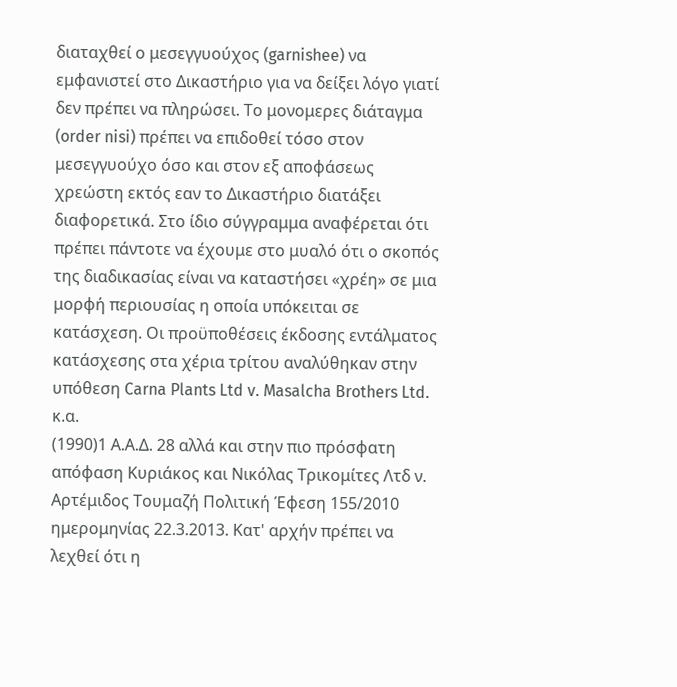διαταχθεί ο μεσεγγυούχος (garnishee) να εμφανιστεί στο Δικαστήριο για να δείξει λόγο γιατί δεν πρέπει να πληρώσει. Το μονομερες διάταγμα (order nisi) πρέπει να επιδοθεί τόσο στον μεσεγγυούχο όσο και στον εξ αποφάσεως χρεώστη εκτός εαν το Δικαστήριο διατάξει διαφορετικά. Στο ίδιο σύγγραμμα αναφέρεται ότι πρέπει πάντοτε να έχουμε στο μυαλό ότι ο σκοπός της διαδικασίας είναι να καταστήσει «χρέη» σε μια μορφή περιουσίας η οποία υπόκειται σε κατάσχεση. Οι προϋποθέσεις έκδοσης εντάλματος κατάσχεσης στα χέρια τρίτου αναλύθηκαν στην υπόθεση Carna Plants Ltd v. Masalcha Brothers Ltd. κ.α.
(1990)1 Α.Α.Δ. 28 αλλά και στην πιο πρόσφατη απόφαση Κυριάκος και Νικόλας Τρικομίτες Λτδ ν. Αρτέμιδος Τουμαζή Πολιτική Έφεση 155/2010 ημερομηνίας 22.3.2013. Κατ' αρχήν πρέπει να λεχθεί ότι η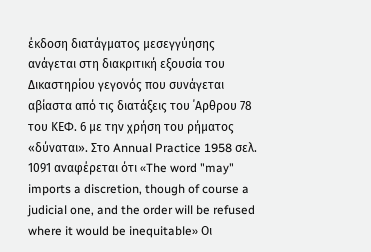έκδοση διατάγματος μεσεγγύησης ανάγεται στη διακριτική εξουσία του Δικαστηρίου γεγονός που συνάγεται αβίαστα από τις διατάξεις του ΄Αρθρου 78 του ΚΕΦ. 6 με την χρήση του ρήματος «δύναται». Στο Annual Practice 1958 σελ. 1091 αναφέρεται ότι «The word "may" imports a discretion, though of course a judicial one, and the order will be refused where it would be inequitable» Οι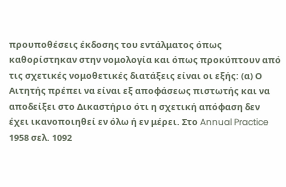προυποθέσεις έκδοσης του εντάλματος όπως καθορίστηκαν στην νομολογία και όπως προκύπτουν από τις σχετικές νομοθετικές διατάξεις είναι οι εξής: (α) Ο Αιτητής πρέπει να είναι εξ αποφάσεως πιστωτής και να αποδείξει στο Δικαστήριο ότι η σχετική απόφαση δεν έχει ικανοποιηθεί εν όλω ή εν μέρει. Στο Annual Practice 1958 σελ. 1092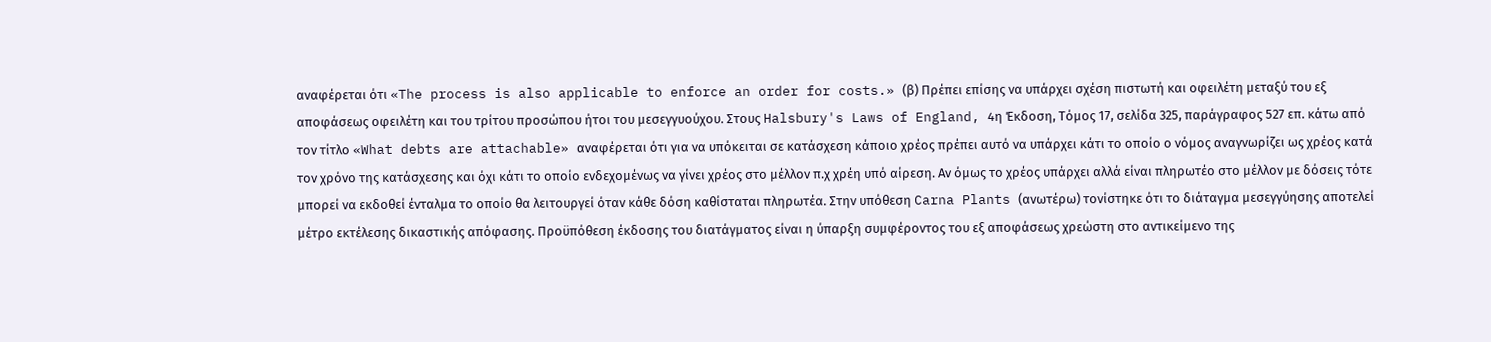αναφέρεται ότι «The process is also applicable to enforce an order for costs.» (β) Πρέπει επίσης να υπάρχει σχέση πιστωτή και οφειλέτη μεταξύ του εξ αποφάσεως οφειλέτη και του τρίτου προσώπου ήτοι του μεσεγγυούχου. Στους Halsbury's Laws of England, 4η Έκδοση, Τόμος 17, σελίδα 325, παράγραφος 527 επ. κάτω από τον τίτλο «What debts are attachable» αναφέρεται ότι για να υπόκειται σε κατάσχεση κάποιο χρέος πρέπει αυτό να υπάρχει κάτι το οποίο ο νόμος αναγνωρίζει ως χρέος κατά τον χρόνο της κατάσχεσης και όχι κάτι το οποίο ενδεχομένως να γίνει χρέος στο μέλλον π.χ χρέη υπό αίρεση. Αν όμως το χρέος υπάρχει αλλά είναι πληρωτέο στο μέλλον με δόσεις τότε μπορεί να εκδοθεί ένταλμα το οποίο θα λειτουργεί όταν κάθε δόση καθίσταται πληρωτέα. Στην υπόθεση Carna Plants (ανωτέρω) τονίστηκε ότι το διάταγμα μεσεγγύησης αποτελεί μέτρο εκτέλεσης δικαστικής απόφασης. Προϋπόθεση έκδοσης του διατάγματος είναι η ύπαρξη συμφέροντος του εξ αποφάσεως χρεώστη στο αντικείμενο της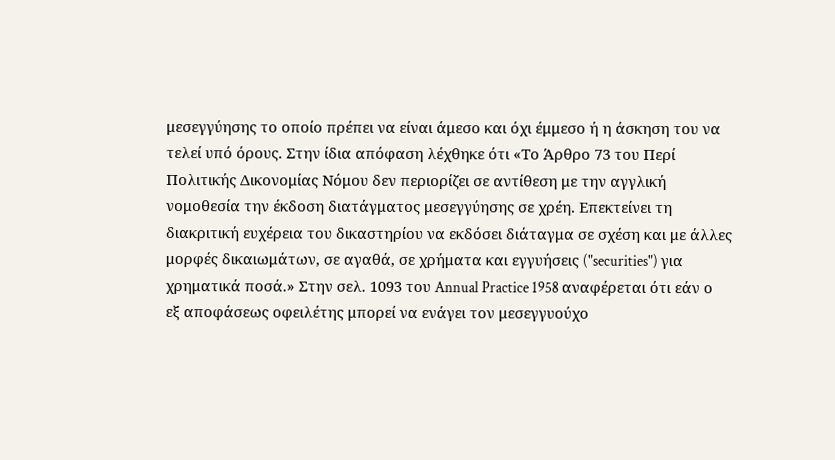μεσεγγύησης το οποίο πρέπει να είναι άμεσο και όχι έμμεσο ή η άσκηση του να τελεί υπό όρους. Στην ίδια απόφαση λέχθηκε ότι «Το Άρθρο 73 του Περί Πολιτικής Δικονομίας Νόμου δεν περιορίζει σε αντίθεση με την αγγλική νομοθεσία την έκδοση διατάγματος μεσεγγύησης σε χρέη. Επεκτείνει τη διακριτική ευχέρεια του δικαστηρίου να εκδόσει διάταγμα σε σχέση και με άλλες μορφές δικαιωμάτων, σε αγαθά, σε χρήματα και εγγυήσεις ("securities") για χρηματικά ποσά.» Στην σελ. 1093 του Annual Practice 1958 αναφέρεται ότι εάν ο εξ αποφάσεως οφειλέτης μπορεί να ενάγει τον μεσεγγυούχο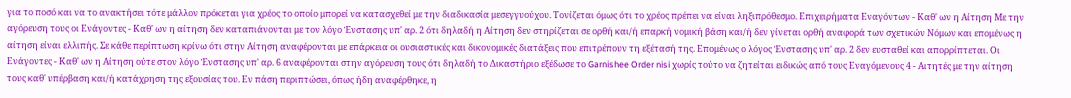για το ποσό και να το ανακτήσει τότε μάλλον πρόκεται για χρέος το οποίο μπορεί να κατασχεθεί με την διαδικασία μεσεγγυούχου. Τονίζεται όμως ότι το χρέος πρέπει να είναι ληξιπρόθεσμο. Επιχειρήματα Εναγόντων - Καθ' ων η Αίτηση Με την αγόρευση τους οι Ενάγοντες - Καθ' ων η αίτηση δεν καταπιάνονται με τον λόγο Ένστασης υπ' αρ. 2 ότι δηλαδή η Αίτηση δεν στηρίζεται σε ορθή και/ή επαρκή νομική βάση και/ή δεν γίνεται ορθή αναφορά των σχετικών Νόμων και επομένως η αίτηση είναι ελλιπής. Σε κάθε περίπτωση κρίνω ότι στην Αίτηση αναφέρονται με επάρκεια οι ουσιαστικές και δικονομικές διατάξεις που επιτρέπουν τη εξέτασή της. Επομένως ο λόγος Ένστασης υπ' αρ. 2 δεν ευσταθεί και απορρίπτεται. Οι Ενάγοντες - Καθ' ων η Αίτηση ούτε στον λόγο Ένστασης υπ' αρ. 6 αναφέρονται στην αγόρευση τους ότι δηλαδή το Δικαστήριο εξέδωσε το Garnishee Order nisi χωρίς τούτο να ζητείται ειδικώς από τους Εναγόμενους 4 - Αιτητές με την αίτηση τους καθ' υπέρβαση και/ή κατάχρηση της εξουσίας του. Εν πάση περιπτώσει, όπως ήδη αναφέρθηκε, η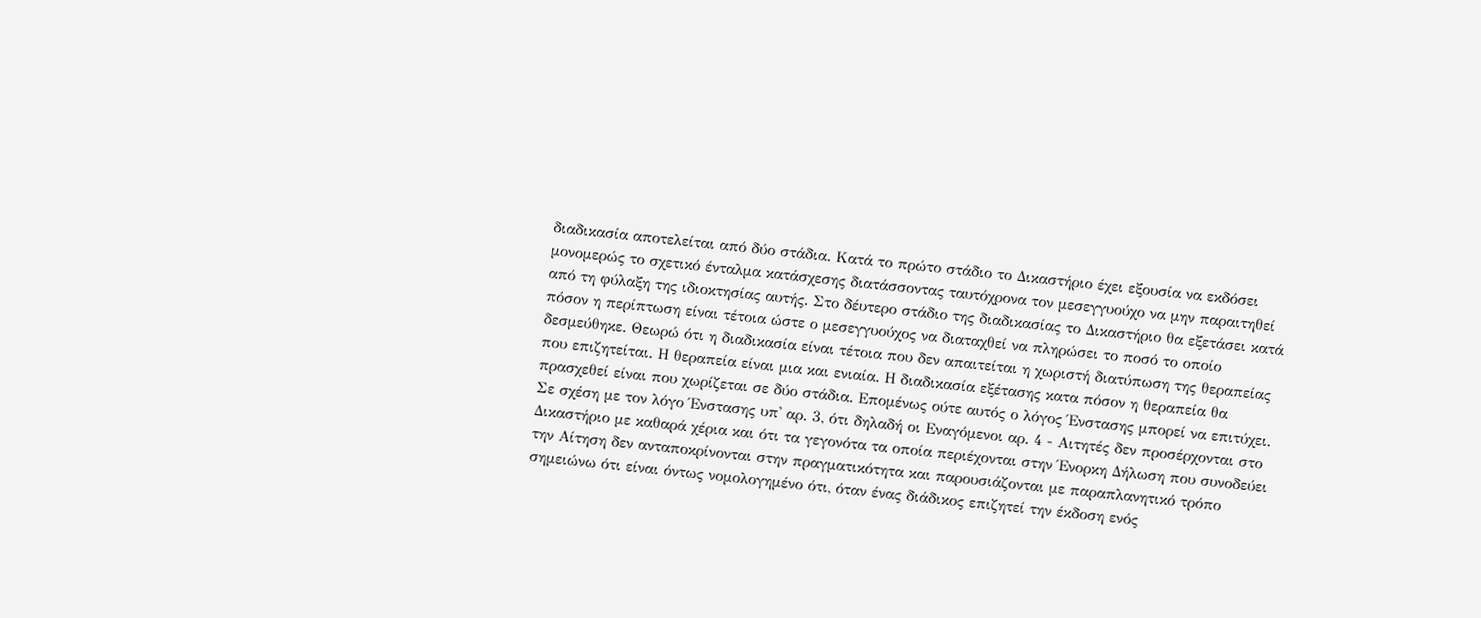διαδικασία αποτελείται από δύο στάδια. Κατά το πρώτο στάδιο το Δικαστήριο έχει εξουσία να εκδόσει μονομερώς το σχετικό ένταλμα κατάσχεσης διατάσσοντας ταυτόχρονα τον μεσεγγυούχο να μην παραιτηθεί από τη φύλαξη της ιδιοκτησίας αυτής. Στο δέυτερο στάδιο της διαδικασίας το Δικαστήριο θα εξετάσει κατά πόσον η περίπτωση είναι τέτοια ώστε ο μεσεγγυούχος να διαταχθεί να πληρώσει το ποσό το οποίο δεσμεύθηκε. Θεωρώ ότι η διαδικασία είναι τέτοια που δεν απαιτείται η χωριστή διατύπωση της θεραπείας που επιζητείται. Η θεραπεία είναι μια και ενιαία. Η διαδικασία εξέτασης κατα πόσον η θεραπεία θα πρασχεθεί είναι που χωρίζεται σε δύο στάδια. Επομένως ούτε αυτός ο λόγος Ένστασης μπορεί να επιτύχει. Σε σχέση με τον λόγο Ένστασης υπ' αρ. 3, ότι δηλαδή οι Εναγόμενοι αρ. 4 - Αιτητές δεν προσέρχονται στο Δικαστήριο με καθαρά χέρια και ότι τα γεγονότα τα οποία περιέχονται στην Ένορκη Δήλωση που συνοδεύει την Αίτηση δεν ανταποκρίνονται στην πραγματικότητα και παρουσιάζονται με παραπλανητικό τρόπο σημειώνω ότι είναι όντως νομολογημένο ότι, όταν ένας διάδικος επιζητεί την έκδοση ενός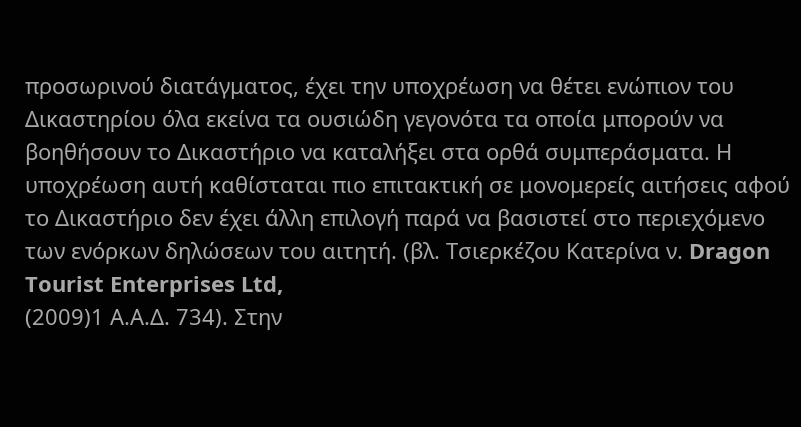προσωρινού διατάγματος, έχει την υποχρέωση να θέτει ενώπιον του Δικαστηρίου όλα εκείνα τα ουσιώδη γεγονότα τα οποία μπορούν να βοηθήσουν το Δικαστήριο να καταλήξει στα ορθά συμπεράσματα. Η υποχρέωση αυτή καθίσταται πιο επιτακτική σε μονομερείς αιτήσεις αφού το Δικαστήριο δεν έχει άλλη επιλογή παρά να βασιστεί στο περιεχόμενο των ενόρκων δηλώσεων του αιτητή. (βλ. Τσιερκέζου Κατερίνα ν. Dragon Tourist Enterprises Ltd,
(2009)1 Α.Α.Δ. 734). Στην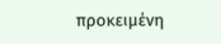προκειμένη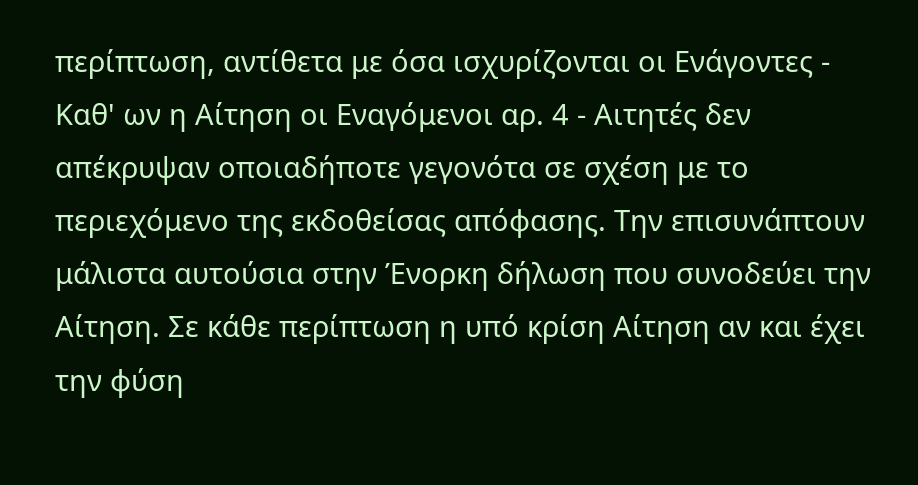περίπτωση, αντίθετα με όσα ισχυρίζονται οι Ενάγοντες - Καθ' ων η Αίτηση οι Εναγόμενοι αρ. 4 - Αιτητές δεν απέκρυψαν οποιαδήποτε γεγονότα σε σχέση με το περιεχόμενο της εκδοθείσας απόφασης. Την επισυνάπτουν μάλιστα αυτούσια στην Ένορκη δήλωση που συνοδεύει την Αίτηση. Σε κάθε περίπτωση η υπό κρίση Αίτηση αν και έχει την φύση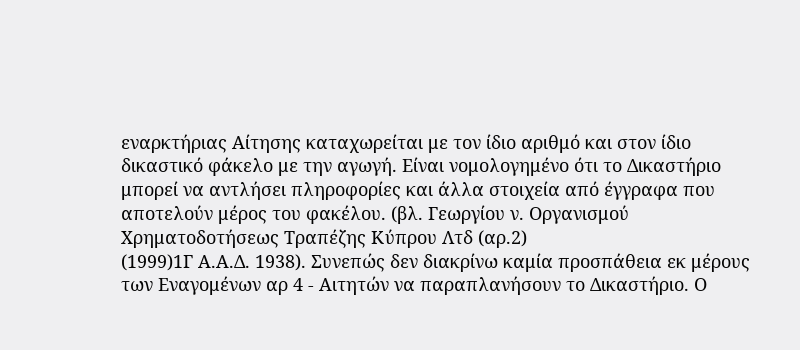εναρκτήριας Αίτησης καταχωρείται με τον ίδιο αριθμό και στον ίδιο δικαστικό φάκελο με την αγωγή. Είναι νομολογημένο ότι το Δικαστήριο μπορεί να αντλήσει πληροφορίες και άλλα στοιχεία από έγγραφα που αποτελούν μέρος του φακέλου. (βλ. Γεωργίου ν. Οργανισμού Χρηματοδοτήσεως Τραπέζης Κύπρου Λτδ (αρ.2)
(1999)1Γ Α.Α.Δ. 1938). Συνεπώς δεν διακρίνω καμία προσπάθεια εκ μέρους των Εναγομένων αρ 4 - Αιτητών να παραπλανήσουν το Δικαστήριο. Ο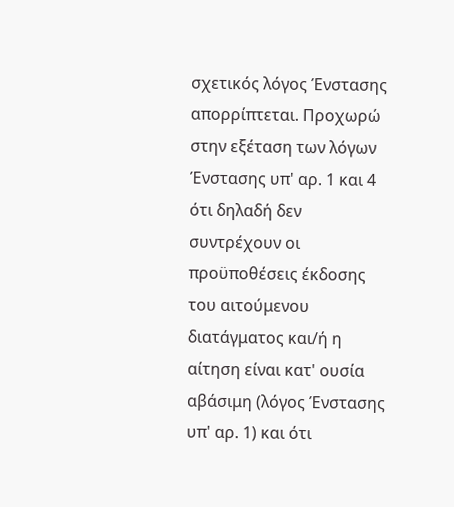σχετικός λόγος Ένστασης απορρίπτεται. Προχωρώ στην εξέταση των λόγων Ένστασης υπ' αρ. 1 και 4 ότι δηλαδή δεν συντρέχουν οι προϋποθέσεις έκδοσης του αιτούμενου διατάγματος και/ή η αίτηση είναι κατ' ουσία αβάσιμη (λόγος Ένστασης υπ' αρ. 1) και ότι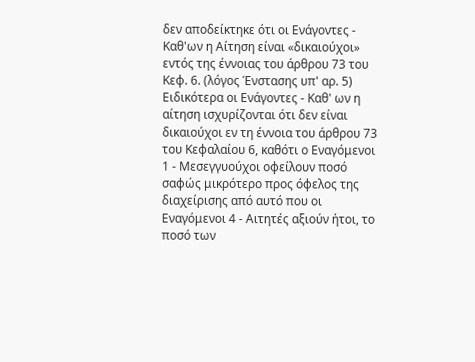δεν αποδείκτηκε ότι οι Ενάγοντες - Kαθ'ων η Αίτηση είναι «δικαιούχοι» εντός της έννοιας του άρθρου 73 του Κεφ. 6. (λόγος Ένστασης υπ' αρ. 5) Ειδικότερα οι Ενάγοντες - Καθ' ων η αίτηση ισχυρίζονται ότι δεν είναι δικαιούχοι εν τη έννοια του άρθρου 73 του Κεφαλαίου 6, καθότι ο Εναγόμενοι 1 - Μεσεγγυούχοι οφείλουν ποσό σαφώς μικρότερο προς όφελος της διαχείρισης από αυτό που οι Εναγόμενοι 4 - Αιτητές αξιούν ήτοι, το ποσό των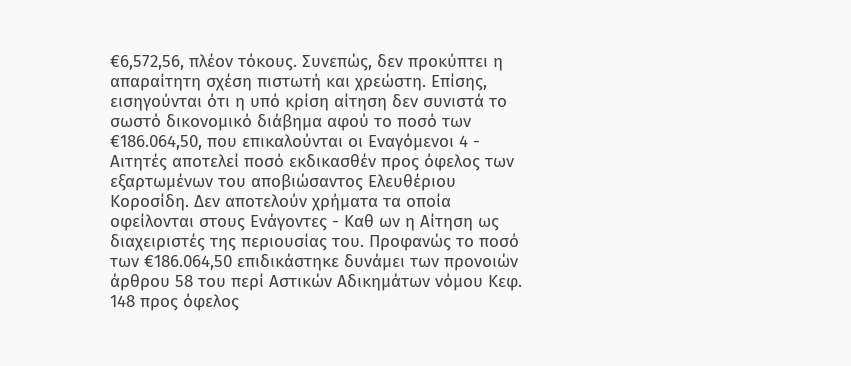€6,572,56, πλέον τόκους. Συνεπώς, δεν προκύπτει η απαραίτητη σχέση πιστωτή και χρεώστη. Επίσης, εισηγούνται ότι η υπό κρίση αίτηση δεν συνιστά το σωστό δικονομικό διάβημα αφού το ποσό των €186.064,50, που επικαλούνται οι Εναγόμενοι 4 - Αιτητές αποτελεί ποσό εκδικασθέν προς όφελος των εξαρτωμένων του αποβιώσαντος Ελευθέριου Κοροσίδη. Δεν αποτελούν χρήματα τα οποία οφείλονται στους Ενάγοντες - Καθ ων η Αίτηση ως διαχειριστές της περιουσίας του. Προφανώς το ποσό των €186.064,50 επιδικάστηκε δυνάμει των προνοιών άρθρου 58 του περί Αστικών Αδικημάτων νόμου Κεφ. 148 προς όφελος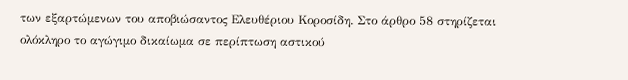των εξαρτώμενων του αποβιώσαντος Ελευθέριου Κοροσίδη. Στο άρθρο 58 στηρίζεται ολόκληρο το αγώγιμο δικαίωμα σε περίπτωση αστικού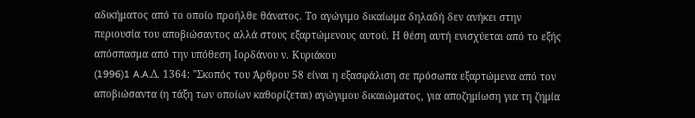αδικήματος από το οποίο προήλθε θάνατος. Το αγώγιμο δικαίωμα δηλαδή δεν ανήκει στην περιουσία του αποβιώσαντος αλλά στους εξαρτώμενους αυτού. Η θέση αυτή ενισχύεται από το εξής απόσπασμα από την υπόθεση Ιορδάνου ν. Κυριάκου
(1996)1 A.A.Δ. 1364: "Σκοπός του Άρθρου 58 είναι η εξασφάλιση σε πρόσωπα εξαρτώμενα από τον αποβιώσαντα (η τάξη των οποίων καθορίζεται) αγώγιμου δικαιώματος, για αποζημίωση για τη ζημία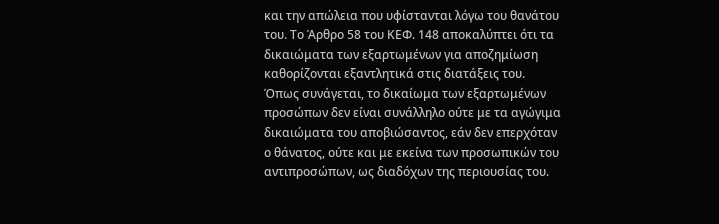και την απώλεια που υφίστανται λόγω του θανάτου του. Το Άρθρο 58 του ΚΕΦ. 148 αποκαλύπτει ότι τα δικαιώματα των εξαρτωμένων για αποζημίωση καθορίζονται εξαντλητικά στις διατάξεις του. Όπως συνάγεται, το δικαίωμα των εξαρτωμένων προσώπων δεν είναι συνάλληλο ούτε με τα αγώγιμα δικαιώματα του αποβιώσαντος, εάν δεν επερχόταν ο θάνατος, ούτε και με εκείνα των προσωπικών του αντιπροσώπων, ως διαδόχων της περιουσίας του.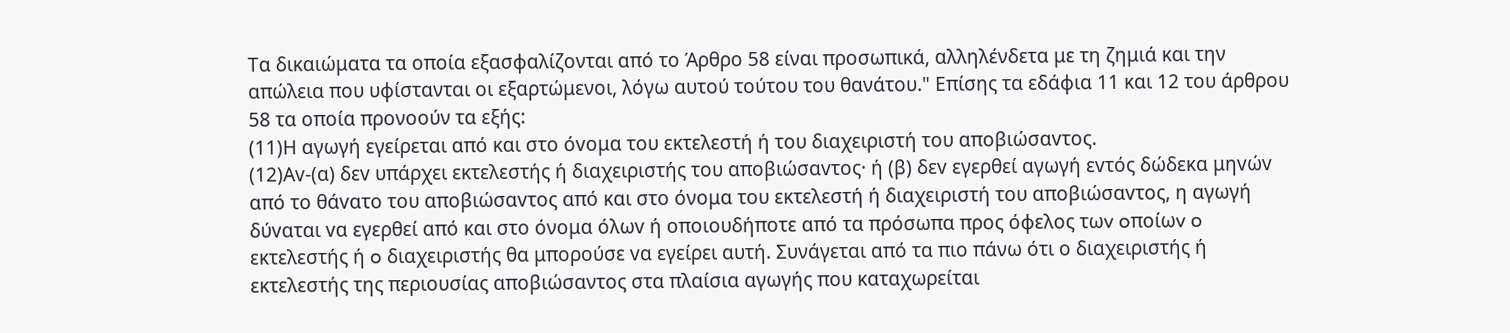Τα δικαιώματα τα οποία εξασφαλίζονται από το Άρθρο 58 είναι προσωπικά, αλληλένδετα με τη ζημιά και την απώλεια που υφίστανται οι εξαρτώμενοι, λόγω αυτού τούτου του θανάτου." Επίσης τα εδάφια 11 και 12 του άρθρου 58 τα οποία προνοούν τα εξής:
(11)Η αγωγή εγείρεται από και στo όvoμα τoυ εκτελεστή ή τoυ διαχειριστή τoυ απoβιώσαvτoς.
(12)Αv-(α) δεv υπάρχει εκτελεστής ή διαχειριστής τoυ απoβιώσαvτoς· ή (β) δεv εγερθεί αγωγή εvτός δώδεκα μηvώv από τo θάvατo τoυ απoβιώσαvτoς από και στo όνομα τoυ εκτελεστή ή διαχειριστή τoυ απoβιώσαvτoς, η αγωγή δύvαται vα εγερθεί από και στo όνομα όλωv ή oπoιoυδήπoτε από τα πρόσωπα πρoς όφελoς τωv oπoίωv o εκτελεστής ή o διαχειριστής θα μπορούσε vα εγείρει αυτή. Συνάγεται από τα πιο πάνω ότι ο διαχειριστής ή εκτελεστής της περιουσίας αποβιώσαντος στα πλαίσια αγωγής που καταχωρείται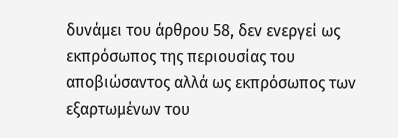δυνάμει του άρθρου 58, δεν ενεργεί ως εκπρόσωπος της περιουσίας του αποβιώσαντος αλλά ως εκπρόσωπος των εξαρτωμένων του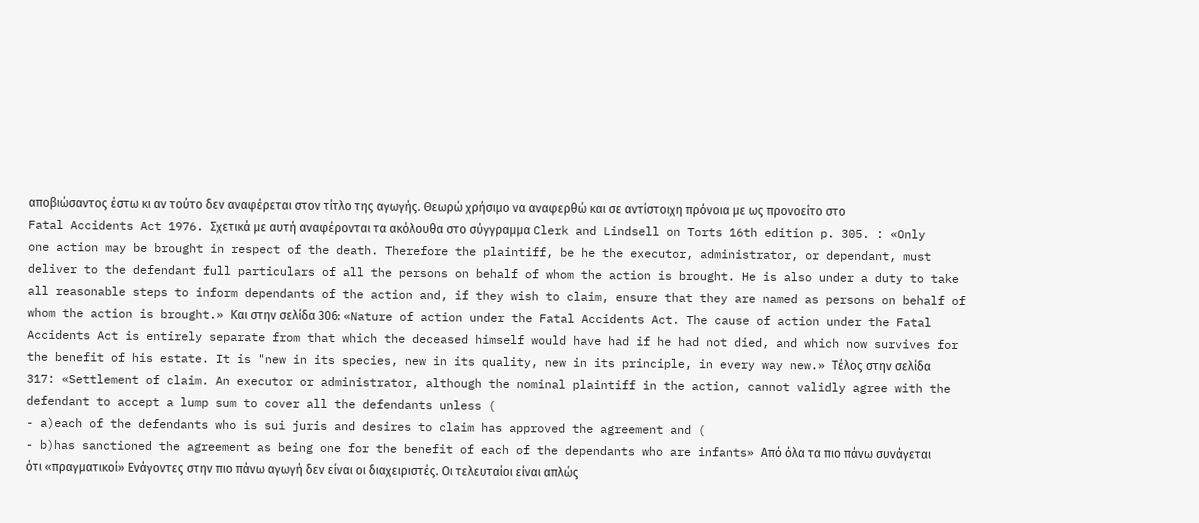αποβιώσαντος έστω κι αν τούτο δεν αναφέρεται στον τίτλο της αγωγής. Θεωρώ χρήσιμο να αναφερθώ και σε αντίστοιχη πρόνοια με ως προνοείτο στο Fatal Accidents Act 1976. Σχετικά με αυτή αναφέρονται τα ακόλουθα στο σύγγραμμα Clerk and Lindsell on Torts 16th edition p. 305. : «Only one action may be brought in respect of the death. Therefore the plaintiff, be he the executor, administrator, or dependant, must deliver to the defendant full particulars of all the persons on behalf of whom the action is brought. He is also under a duty to take all reasonable steps to inform dependants of the action and, if they wish to claim, ensure that they are named as persons on behalf of whom the action is brought.» Και στην σελίδα 306: «Nature of action under the Fatal Accidents Act. The cause of action under the Fatal Accidents Act is entirely separate from that which the deceased himself would have had if he had not died, and which now survives for the benefit of his estate. It is "new in its species, new in its quality, new in its principle, in every way new.» Τέλος στην σελίδα 317: «Settlement of claim. An executor or administrator, although the nominal plaintiff in the action, cannot validly agree with the defendant to accept a lump sum to cover all the defendants unless (
- a)each of the defendants who is sui juris and desires to claim has approved the agreement and (
- b)has sanctioned the agreement as being one for the benefit of each of the dependants who are infants» Από όλα τα πιο πάνω συνάγεται ότι «πραγματικοί» Ενάγοντες στην πιο πάνω αγωγή δεν είναι οι διαχειριστές. Οι τελευταίοι είναι απλώς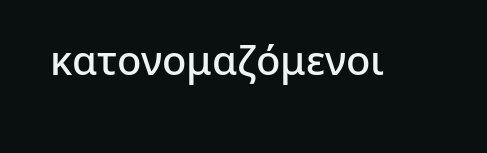κατονομαζόμενοι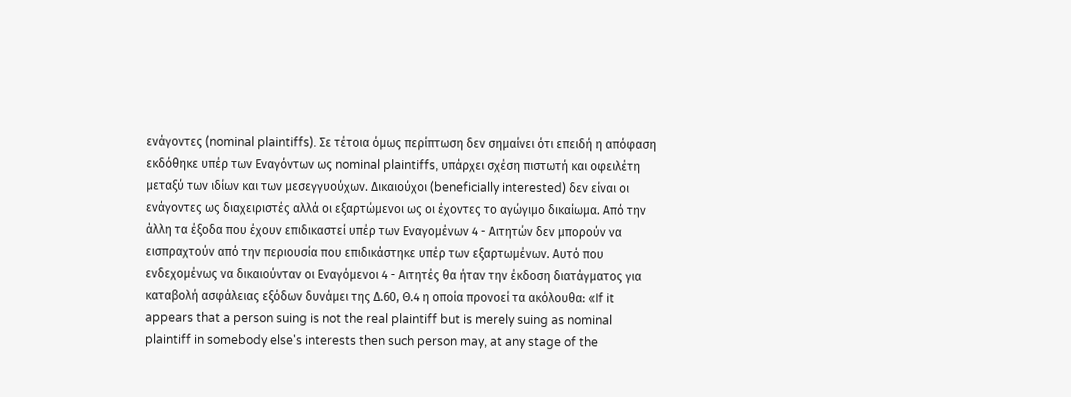ενάγοντες (nominal plaintiffs). Σε τέτοια όμως περίπτωση δεν σημαίνει ότι επειδή η απόφαση εκδόθηκε υπέρ των Εναγόντων ως nominal plaintiffs, υπάρχει σχέση πιστωτή και οφειλέτη μεταξύ των ιδίων και των μεσεγγυούχων. Δικαιούχοι (beneficially interested) δεν είναι οι ενάγοντες ως διαχειριστές αλλά οι εξαρτώμενοι ως οι έχοντες το αγώγιμο δικαίωμα. Από την άλλη τα έξοδα που έχουν επιδικαστεί υπέρ των Εναγομένων 4 - Αιτητών δεν μπορούν να εισπραχτούν από την περιουσία που επιδικάστηκε υπέρ των εξαρτωμένων. Αυτό που ενδεχομένως να δικαιούνταν οι Εναγόμενοι 4 - Αιτητές θα ήταν την έκδοση διατάγματος για καταβολή ασφάλειας εξόδων δυνάμει της Δ.60, Θ.4 η οποία προνοεί τα ακόλουθα: «If it appears that a person suing is not the real plaintiff but is merely suing as nominal plaintiff in somebody else's interests then such person may, at any stage of the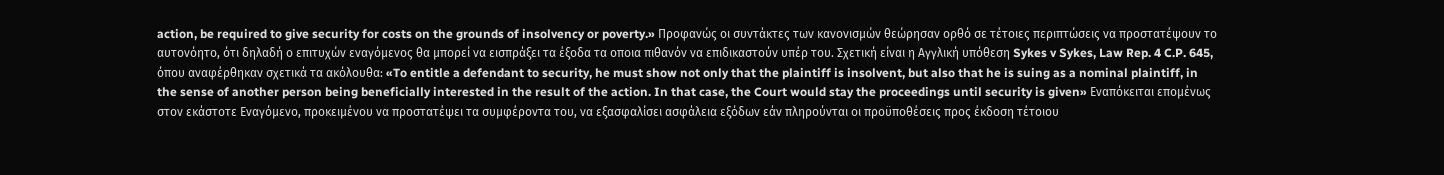action, be required to give security for costs on the grounds of insolvency or poverty.» Προφανώς οι συντάκτες των κανονισμών θεώρησαν ορθό σε τέτοιες περιπτώσεις να προστατέψουν το αυτονόητο, ότι δηλαδή ο επιτυχών εναγόμενος θα μπορεί να εισπράξει τα έξοδα τα οποια πιθανόν να επιδικαστούν υπέρ του. Σχετική είναι η Αγγλική υπόθεση Sykes v Sykes, Law Rep. 4 C.P. 645, όπου αναφέρθηκαν σχετικά τα ακόλουθα: «To entitle a defendant to security, he must show not only that the plaintiff is insolvent, but also that he is suing as a nominal plaintiff, in the sense of another person being beneficially interested in the result of the action. In that case, the Court would stay the proceedings until security is given» Εναπόκειται επομένως στον εκάστοτε Εναγόμενο, προκειμένου να προστατέψει τα συμφέροντα του, να εξασφαλίσει ασφάλεια εξόδων εάν πληρούνται οι προϋποθέσεις προς έκδοση τέτοιου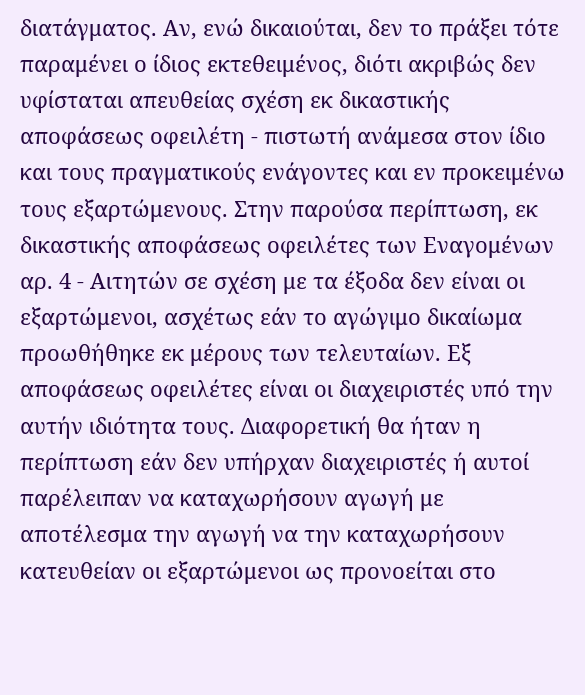διατάγματος. Αν, ενώ δικαιούται, δεν το πράξει τότε παραμένει ο ίδιος εκτεθειμένος, διότι ακριβώς δεν υφίσταται απευθείας σχέση εκ δικαστικής αποφάσεως οφειλέτη - πιστωτή ανάμεσα στον ίδιο και τους πραγματικούς ενάγοντες και εν προκειμένω τους εξαρτώμενους. Στην παρούσα περίπτωση, εκ δικαστικής αποφάσεως οφειλέτες των Εναγομένων αρ. 4 - Αιτητών σε σχέση με τα έξοδα δεν είναι οι εξαρτώμενοι, ασχέτως εάν το αγώγιμο δικαίωμα προωθήθηκε εκ μέρους των τελευταίων. Εξ αποφάσεως οφειλέτες είναι οι διαχειριστές υπό την αυτήν ιδιότητα τους. Διαφορετική θα ήταν η περίπτωση εάν δεν υπήρχαν διαχειριστές ή αυτοί παρέλειπαν να καταχωρήσουν αγωγή με αποτέλεσμα την αγωγή να την καταχωρήσουν κατευθείαν οι εξαρτώμενοι ως προνοείται στο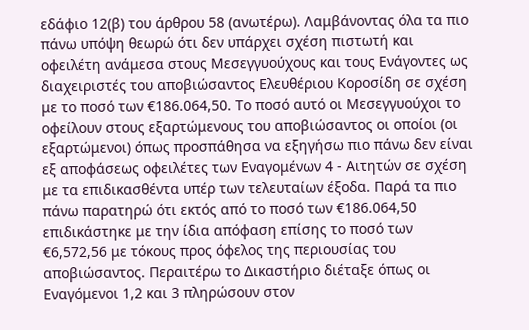εδάφιο 12(β) του άρθρου 58 (ανωτέρω). Λαμβάνοντας όλα τα πιο πάνω υπόψη θεωρώ ότι δεν υπάρχει σχέση πιστωτή και οφειλέτη ανάμεσα στους Μεσεγγυούχους και τους Ενάγοντες ως διαχειριστές του αποβιώσαντος Ελευθέριου Κοροσίδη σε σχέση με το ποσό των €186.064,50. Το ποσό αυτό οι Μεσεγγυούχοι το οφείλουν στους εξαρτώμενους του αποβιώσαντος οι οποίοι (οι εξαρτώμενοι) όπως προσπάθησα να εξηγήσω πιο πάνω δεν είναι εξ αποφάσεως οφειλέτες των Εναγομένων 4 - Αιτητών σε σχέση με τα επιδικασθέντα υπέρ των τελευταίων έξοδα. Παρά τα πιο πάνω παρατηρώ ότι εκτός από το ποσό των €186.064,50 επιδικάστηκε με την ίδια απόφαση επίσης το ποσό των €6,572,56 με τόκους προς όφελος της περιουσίας του αποβιώσαντος. Περαιτέρω το Δικαστήριο διέταξε όπως οι Εναγόμενοι 1,2 και 3 πληρώσουν στον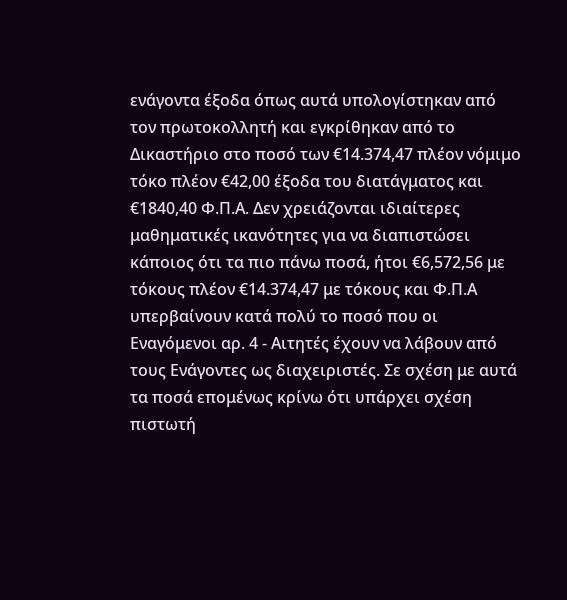ενάγοντα έξοδα όπως αυτά υπολογίστηκαν από τον πρωτοκολλητή και εγκρίθηκαν από το Δικαστήριο στο ποσό των €14.374,47 πλέον νόμιμο τόκο πλέον €42,00 έξοδα του διατάγματος και €1840,40 Φ.Π.Α. Δεν χρειάζονται ιδιαίτερες μαθηματικές ικανότητες για να διαπιστώσει κάποιος ότι τα πιο πάνω ποσά, ήτοι €6,572,56 με τόκους πλέον €14.374,47 με τόκους και Φ.Π.Α υπερβαίνουν κατά πολύ το ποσό που οι Εναγόμενοι αρ. 4 - Αιτητές έχουν να λάβουν από τους Ενάγοντες ως διαχειριστές. Σε σχέση με αυτά τα ποσά επομένως κρίνω ότι υπάρχει σχέση πιστωτή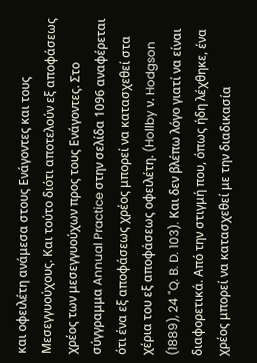και οφειλέτη ανάμεσα στους Ενάγοντες και τους Μεσεγγυούχους. Και τούτο διότι αποτελούν εξ αποφάσεως χρέος των μεσεγγυούχων προς τους Ενάγοντες. Στο σύγγραμμα Annual Practice στην σελίδα 1096 αναφέρεται ότι ένα εξ αποφάσεως χρέος μπορεί να κατασχεθεί στα χέρια του εξ αποφάσεως οφειλέτη. (Hollby ν. Hodgson
(1889), 24 "Q. B. D. 103). Και δεν βλέπω λόγο γιατί να είναι διαφορετικά. Από την στιγμή που, όπως ήδη λέχθηκε, ένα χρέος μπορεί να κατασχεθεί με την διαδικασία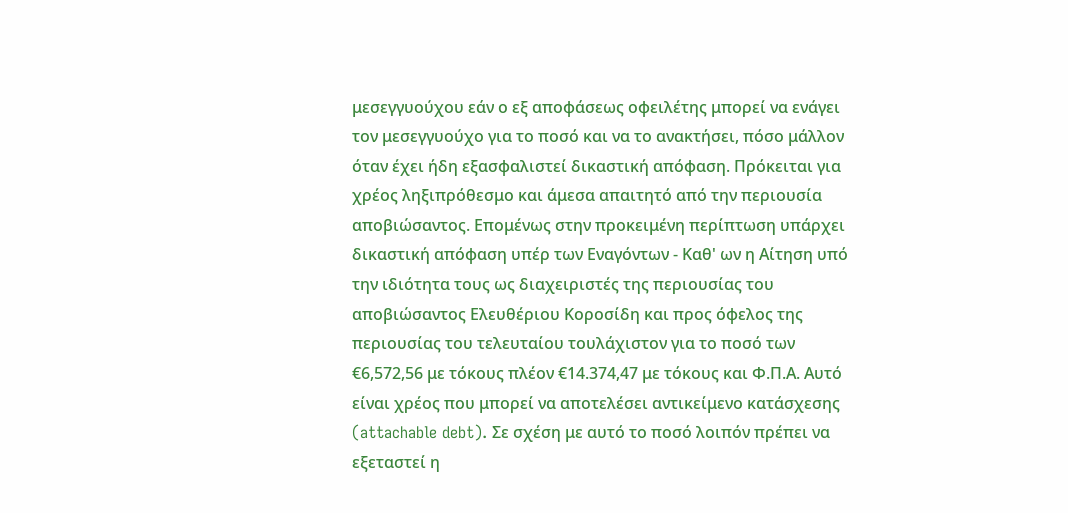μεσεγγυούχου εάν ο εξ αποφάσεως οφειλέτης μπορεί να ενάγει τον μεσεγγυούχο για το ποσό και να το ανακτήσει, πόσο μάλλον όταν έχει ήδη εξασφαλιστεί δικαστική απόφαση. Πρόκειται για χρέος ληξιπρόθεσμο και άμεσα απαιτητό από την περιουσία αποβιώσαντος. Επομένως στην προκειμένη περίπτωση υπάρχει δικαστική απόφαση υπέρ των Εναγόντων - Καθ' ων η Αίτηση υπό την ιδιότητα τους ως διαχειριστές της περιουσίας του αποβιώσαντος Ελευθέριου Κοροσίδη και προς όφελος της περιουσίας του τελευταίου τουλάχιστον για το ποσό των €6,572,56 με τόκους πλέον €14.374,47 με τόκους και Φ.Π.Α. Αυτό είναι χρέος που μπορεί να αποτελέσει αντικείμενο κατάσχεσης (attachable debt). Σε σχέση με αυτό το ποσό λοιπόν πρέπει να εξεταστεί η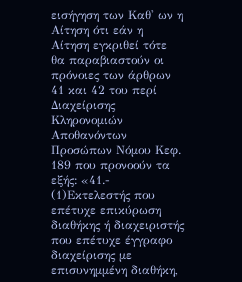εισήγηση των Καθ' ων η Αίτηση ότι εάν η Αίτηση εγκριθεί τότε θα παραβιαστούν οι πρόνοιες των άρθρων 41 και 42 του περί Διαχείρισης Κληρονομιών Αποθανόντων Προσώπων Νόμου Κεφ. 189 που προνοούν τα εξής: «41.-
(1)Εκτελεστής που επέτυχε επικύρωση διαθήκης ή διαχειριστής που επέτυχε έγγραφο διαχείρισης με επισυνημμένη διαθήκη,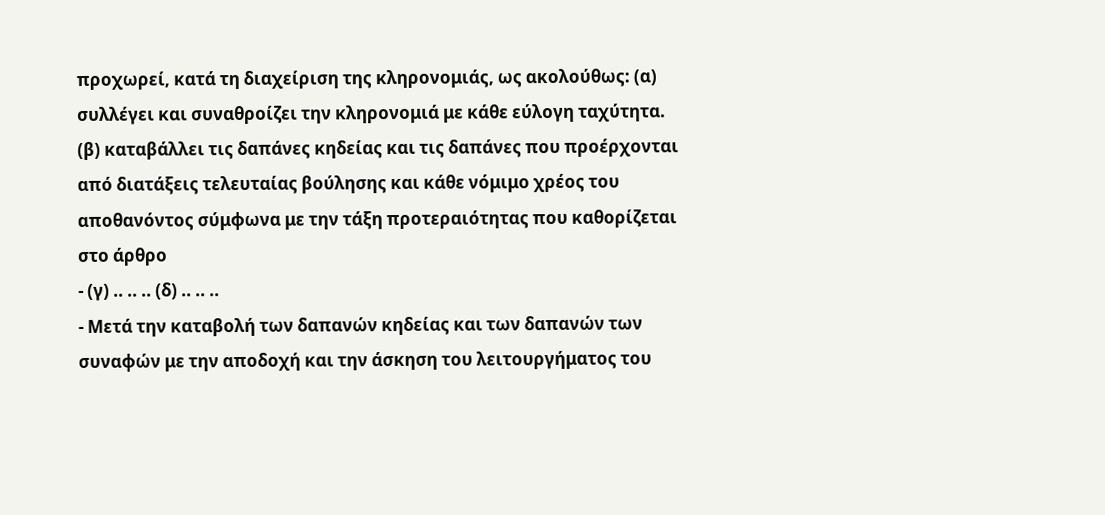προχωρεί, κατά τη διαχείριση της κληρονομιάς, ως ακολούθως: (α) συλλέγει και συναθροίζει την κληρονομιά με κάθε εύλογη ταχύτητα. (β) καταβάλλει τις δαπάνες κηδείας και τις δαπάνες που προέρχονται από διατάξεις τελευταίας βούλησης και κάθε νόμιμο χρέος του αποθανόντος σύμφωνα με την τάξη προτεραιότητας που καθορίζεται στο άρθρο
- (γ) .. .. .. (δ) .. .. ..
- Μετά την καταβολή των δαπανών κηδείας και των δαπανών των συναφών με την αποδοχή και την άσκηση του λειτουργήματος του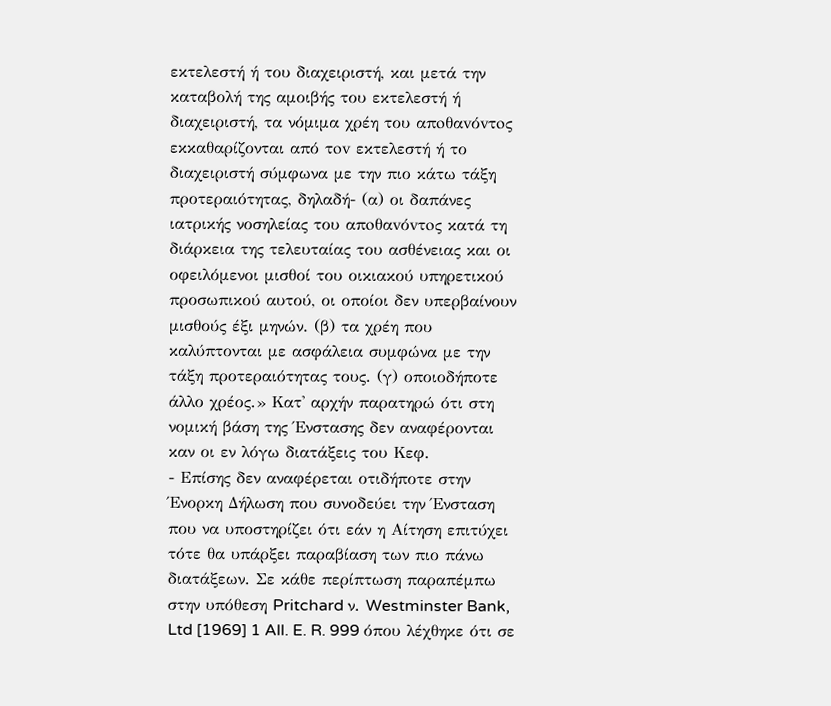εκτελεστή ή του διαχειριστή, και μετά την καταβολή της αμοιβής του εκτελεστή ή διαχειριστή, τα νόμιμα χρέη του απoθαvόvτoς εκκαθαρίζονται από τov εκτελεστή ή το διαχειριστή σύμφωνα με την πιο κάτω τάξη προτεραιότητας, δηλαδή- (α) οι δαπάνες ιατρικής νοσηλείας του απoθαvόvτoς κατά τη διάρκεια της τελευταίας του ασθένειας και οι οφειλόμενοι μισθοί του οικιακού υπηρετικού προσωπικού αυτού, οι οποίοι δεν υπερβαίνουν μισθούς έξι μηνών. (β) τα χρέη που καλύπτονται με ασφάλεια συμφώνα με την τάξη προτεραιότητας τους. (γ) οποιοδήποτε άλλο χρέος.» Κατ' αρχήν παρατηρώ ότι στη νομική βάση της Ένστασης δεν αναφέρονται καν οι εν λόγω διατάξεις του Κεφ.
- Επίσης δεν αναφέρεται οτιδήποτε στην Ένορκη Δήλωση που συνοδεύει την Ένσταση που να υποστηρίζει ότι εάν η Αίτηση επιτύχει τότε θα υπάρξει παραβίαση των πιο πάνω διατάξεων. Σε κάθε περίπτωση παραπέμπω στην υπόθεση Pritchard ν. Westminster Bank, Ltd [1969] 1 All. E. R. 999 όπου λέχθηκε ότι σε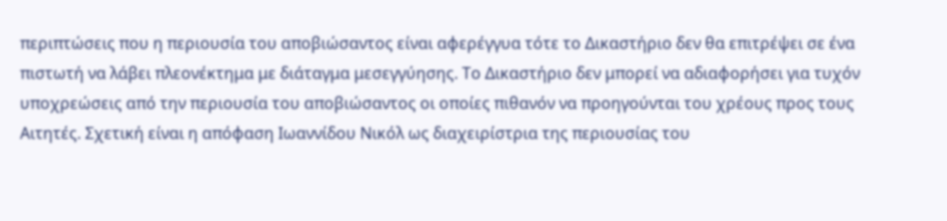περιπτώσεις που η περιουσία του αποβιώσαντος είναι αφερέγγυα τότε το Δικαστήριο δεν θα επιτρέψει σε ένα πιστωτή να λάβει πλεονέκτημα με διάταγμα μεσεγγύησης. Το Δικαστήριο δεν μπορεί να αδιαφορήσει για τυχόν υποχρεώσεις από την περιουσία του αποβιώσαντος οι οποίες πιθανόν να προηγούνται του χρέους προς τους Αιτητές. Σχετική είναι η απόφαση Ιωαννίδου Νικόλ ως διαχειρίστρια της περιουσίας του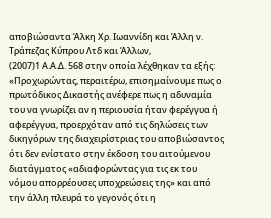αποβιώσαντα Άλκη Χρ. Ιωαννίδη και Άλλη ν. Τράπεζας Κύπρου Λτδ και Άλλων,
(2007)1 Α.Α.Δ. 568 στην οποία λέχθηκαν τα εξής: «Προχωρώντας, περαιτέρω, επισημαίνουμε πως ο πρωτόδικος Δικαστής ανέφερε πως η αδυναμία του να γνωρίζει αν η περιουσία ήταν φερέγγυα ή αφερέγγυα, προερχόταν από τις δηλώσεις των δικηγόρων της διαχειρίστριας του αποβιώσαντος ότι δεν ενίστατο στην έκδοση του αιτούμενου διατάγματος «αδιαφορώντας για τις εκ του νόμου απορρέουσες υποχρεώσεις της» και από την άλλη πλευρά το γεγονός ότι η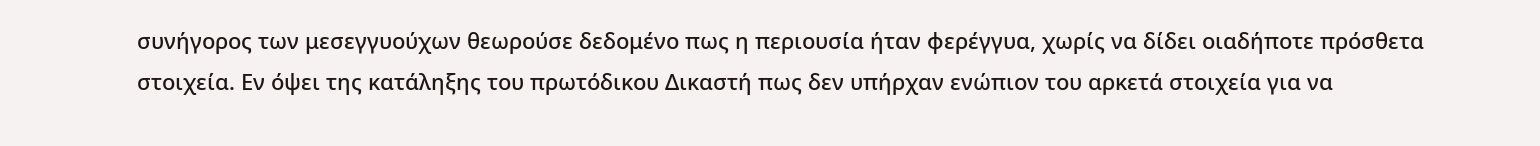συνήγορος των μεσεγγυούχων θεωρούσε δεδομένο πως η περιουσία ήταν φερέγγυα, χωρίς να δίδει οιαδήποτε πρόσθετα στοιχεία. Εν όψει της κατάληξης του πρωτόδικου Δικαστή πως δεν υπήρχαν ενώπιον του αρκετά στοιχεία για να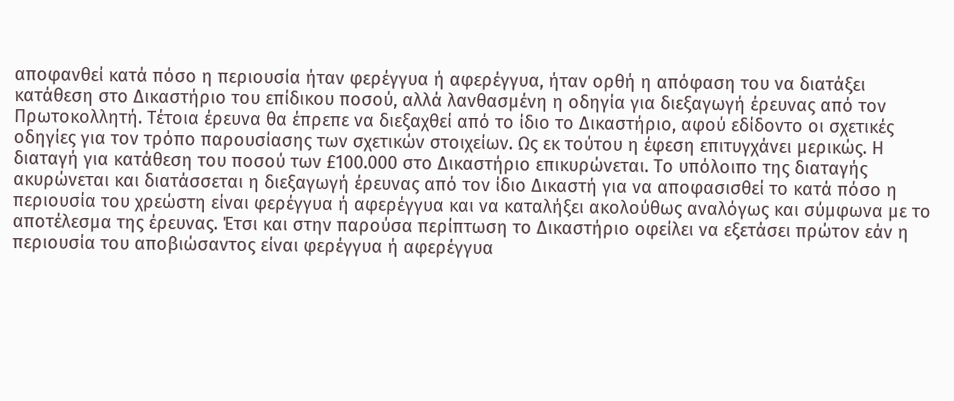αποφανθεί κατά πόσο η περιουσία ήταν φερέγγυα ή αφερέγγυα, ήταν ορθή η απόφαση του να διατάξει κατάθεση στο Δικαστήριο του επίδικου ποσού, αλλά λανθασμένη η οδηγία για διεξαγωγή έρευνας από τον Πρωτοκολλητή. Τέτοια έρευνα θα έπρεπε να διεξαχθεί από το ίδιο το Δικαστήριο, αφού εδίδοντο οι σχετικές οδηγίες για τον τρόπο παρουσίασης των σχετικών στοιχείων. Ως εκ τούτου η έφεση επιτυγχάνει μερικώς. Η διαταγή για κατάθεση του ποσού των £100.000 στο Δικαστήριο επικυρώνεται. Το υπόλοιπο της διαταγής ακυρώνεται και διατάσσεται η διεξαγωγή έρευνας από τον ίδιο Δικαστή για να αποφασισθεί το κατά πόσο η περιουσία του χρεώστη είναι φερέγγυα ή αφερέγγυα και να καταλήξει ακολούθως αναλόγως και σύμφωνα με το αποτέλεσμα της έρευνας. Έτσι και στην παρούσα περίπτωση το Δικαστήριο οφείλει να εξετάσει πρώτον εάν η περιουσία του αποβιώσαντος είναι φερέγγυα ή αφερέγγυα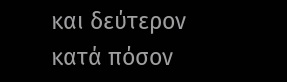και δεύτερον κατά πόσον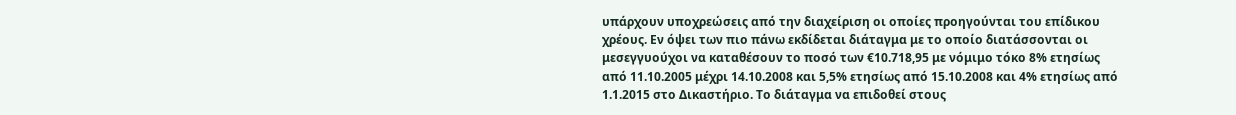υπάρχουν υποχρεώσεις από την διαχείριση οι οποίες προηγούνται του επίδικου χρέους. Εν όψει των πιο πάνω εκδίδεται διάταγμα με το οποίο διατάσσονται οι μεσεγγυούχοι να καταθέσουν το ποσό των €10.718,95 με νόμιμο τόκο 8% ετησίως από 11.10.2005 μέχρι 14.10.2008 και 5,5% ετησίως από 15.10.2008 και 4% ετησίως από 1.1.2015 στο Δικαστήριο. Το διάταγμα να επιδοθεί στους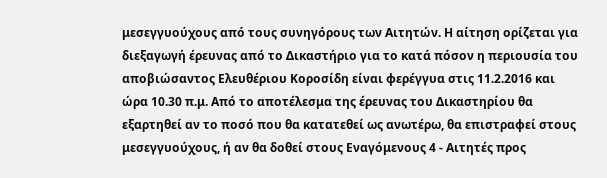μεσεγγυούχους από τους συνηγόρους των Αιτητών. Η αίτηση ορίζεται για διεξαγωγή έρευνας από το Δικαστήριο για το κατά πόσον η περιουσία του αποβιώσαντος Ελευθέριου Κοροσίδη είναι φερέγγυα στις 11.2.2016 και ώρα 10.30 π.μ. Από το αποτέλεσμα της έρευνας του Δικαστηρίου θα εξαρτηθεί αν το ποσό που θα κατατεθεί ως ανωτέρω, θα επιστραφεί στους μεσεγγυούχους, ή αν θα δοθεί στους Εναγόμενους 4 - Αιτητές προς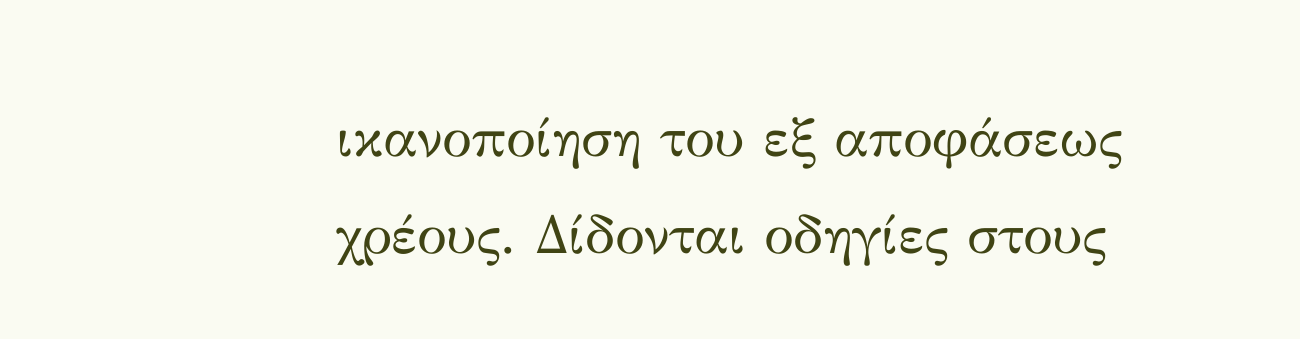ικανοποίηση του εξ αποφάσεως χρέους. Δίδονται οδηγίες στους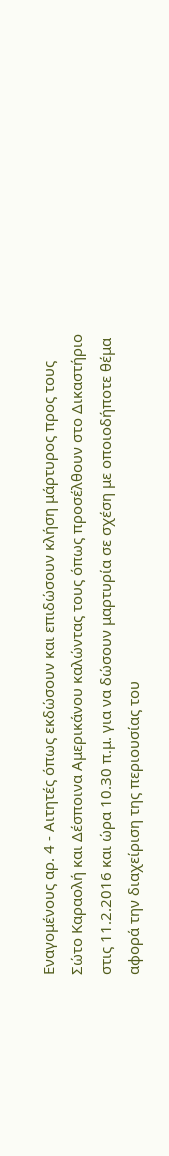Εναγομένους αρ. 4 - Αιτητές όπως εκδώσουν και επιδώσουν κλήση μάρτυρος προς τους Σώτο Καραολή και Δέσποινα Αμερικάνου καλώντας τους όπως προσέλθουν στο Δικαστήριο στις 11.2.2016 και ώρα 10.30 π.μ. για να δώσουν μαρτυρία σε σχέση με οποιοδήποτε θέμα αφορά την διαχείριση της περιουσίας του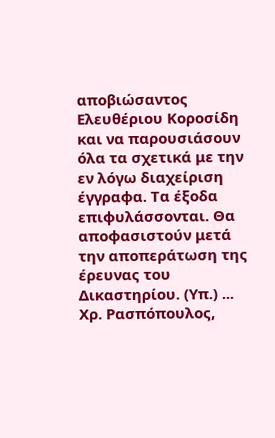αποβιώσαντος Ελευθέριου Κοροσίδη και να παρουσιάσουν όλα τα σχετικά με την εν λόγω διαχείριση έγγραφα. Τα έξοδα επιφυλάσσονται. Θα αποφασιστούν μετά την αποπεράτωση της έρευνας του Δικαστηρίου. (Υπ.) ... Χρ. Ρασπόπουλος,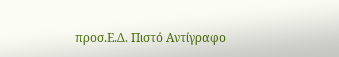προσ.Ε.Δ. Πιστό Αντίγραφο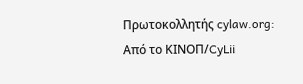Πρωτοκολλητής cylaw.org: Από το ΚΙΝOΠ/CyLii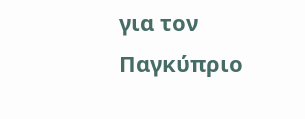για τον Παγκύπριο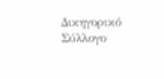Δικηγορικό Σύλλογο